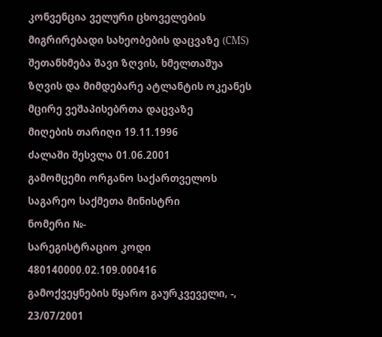კონვენცია ველური ცხოველების მიგრირებადი სახეობების დაცვაზე (CMS) შეთანხმება შავი ზღვის, ხმელთაშუა ზღვის და მიმდებარე ატლანტის ოკეანეს მცირე ვეშაპისებრთა დაცვაზე
მიღების თარიღი 19.11.1996
ძალაში შესვლა 01.06.2001
გამომცემი ორგანო საქართველოს საგარეო საქმეთა მინისტრი
ნომერი №-
სარეგისტრაციო კოდი 480140000.02.109.000416
გამოქვეყნების წყარო გაურკვეველი, -, 23/07/2001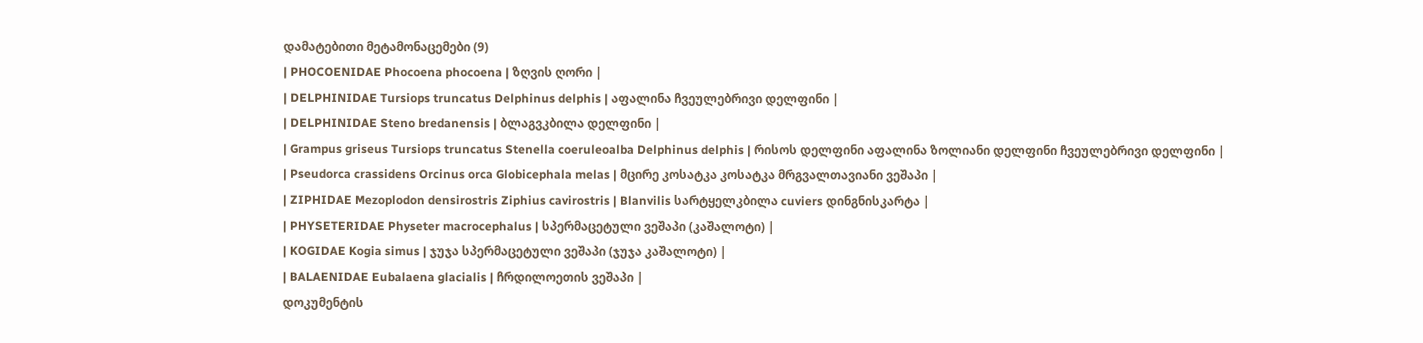დამატებითი მეტამონაცემები (9)
| PHOCOENIDAE Phocoena phocoena | ზღვის ღორი |
| DELPHINIDAE Tursiops truncatus Delphinus delphis | აფალინა ჩვეულებრივი დელფინი |
| DELPHINIDAE Steno bredanensis | ბლაგვკბილა დელფინი |
| Grampus griseus Tursiops truncatus Stenella coeruleoalba Delphinus delphis | რისოს დელფინი აფალინა ზოლიანი დელფინი ჩვეულებრივი დელფინი |
| Pseudorca crassidens Orcinus orca Globicephala melas | მცირე კოსატკა კოსატკა მრგვალთავიანი ვეშაპი |
| ZIPHIDAE Mezoplodon densirostris Ziphius cavirostris | Blanvilis სარტყელკბილა cuviers დინგნისკარტა |
| PHYSETERIDAE Physeter macrocephalus | სპერმაცეტული ვეშაპი (კაშალოტი) |
| KOGIDAE Kogia simus | ჯუჯა სპერმაცეტული ვეშაპი (ჯუჯა კაშალოტი) |
| BALAENIDAE Eubalaena glacialis | ჩრდილოეთის ვეშაპი |
დოკუმენტის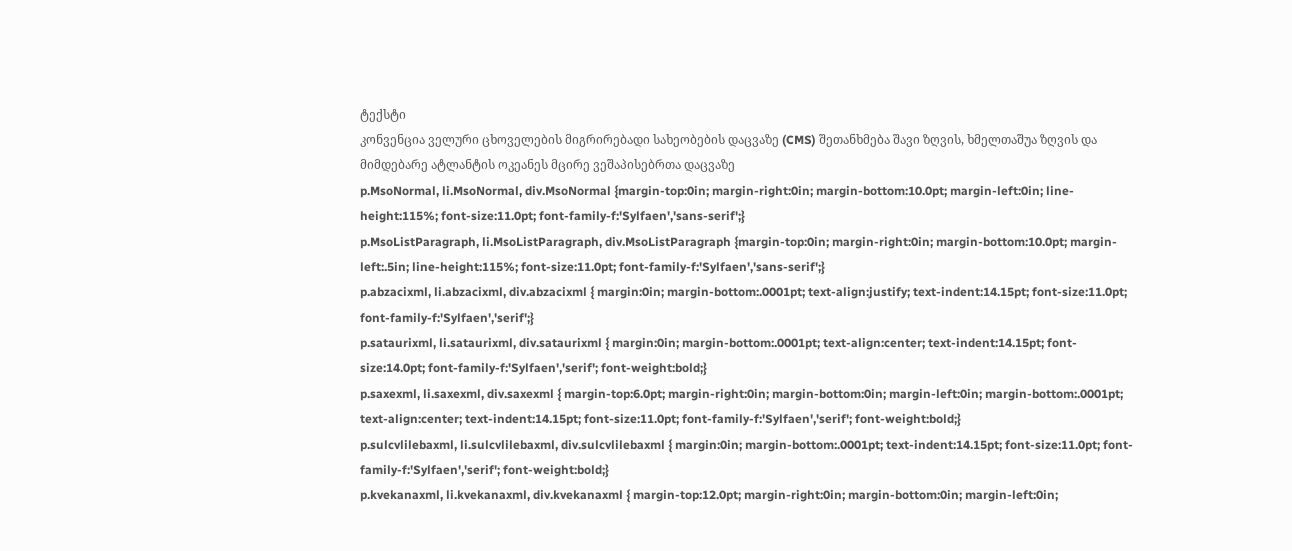ტექსტი
კონვენცია ველური ცხოველების მიგრირებადი სახეობების დაცვაზე (CMS) შეთანხმება შავი ზღვის, ხმელთაშუა ზღვის და მიმდებარე ატლანტის ოკეანეს მცირე ვეშაპისებრთა დაცვაზე
p.MsoNormal, li.MsoNormal, div.MsoNormal {margin-top:0in; margin-right:0in; margin-bottom:10.0pt; margin-left:0in; line-height:115%; font-size:11.0pt; font-family-f:'Sylfaen','sans-serif';}
p.MsoListParagraph, li.MsoListParagraph, div.MsoListParagraph {margin-top:0in; margin-right:0in; margin-bottom:10.0pt; margin-left:.5in; line-height:115%; font-size:11.0pt; font-family-f:'Sylfaen','sans-serif';}
p.abzacixml, li.abzacixml, div.abzacixml { margin:0in; margin-bottom:.0001pt; text-align:justify; text-indent:14.15pt; font-size:11.0pt; font-family-f:'Sylfaen','serif';}
p.sataurixml, li.sataurixml, div.sataurixml { margin:0in; margin-bottom:.0001pt; text-align:center; text-indent:14.15pt; font-size:14.0pt; font-family-f:'Sylfaen','serif'; font-weight:bold;}
p.saxexml, li.saxexml, div.saxexml { margin-top:6.0pt; margin-right:0in; margin-bottom:0in; margin-left:0in; margin-bottom:.0001pt; text-align:center; text-indent:14.15pt; font-size:11.0pt; font-family-f:'Sylfaen','serif'; font-weight:bold;}
p.sulcvlilebaxml, li.sulcvlilebaxml, div.sulcvlilebaxml { margin:0in; margin-bottom:.0001pt; text-indent:14.15pt; font-size:11.0pt; font-family-f:'Sylfaen','serif'; font-weight:bold;}
p.kvekanaxml, li.kvekanaxml, div.kvekanaxml { margin-top:12.0pt; margin-right:0in; margin-bottom:0in; margin-left:0in;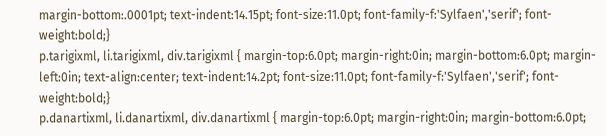margin-bottom:.0001pt; text-indent:14.15pt; font-size:11.0pt; font-family-f:'Sylfaen','serif'; font-weight:bold;}
p.tarigixml, li.tarigixml, div.tarigixml { margin-top:6.0pt; margin-right:0in; margin-bottom:6.0pt; margin-left:0in; text-align:center; text-indent:14.2pt; font-size:11.0pt; font-family-f:'Sylfaen','serif'; font-weight:bold;}
p.danartixml, li.danartixml, div.danartixml { margin-top:6.0pt; margin-right:0in; margin-bottom:6.0pt;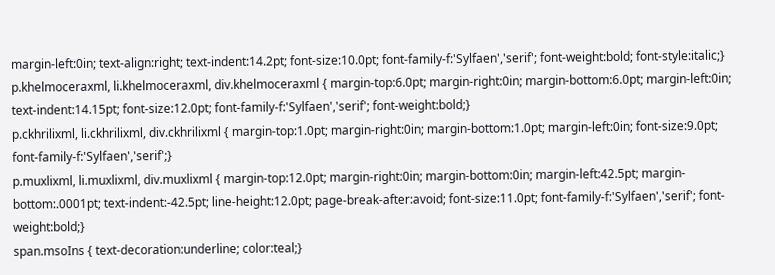margin-left:0in; text-align:right; text-indent:14.2pt; font-size:10.0pt; font-family-f:'Sylfaen','serif'; font-weight:bold; font-style:italic;}
p.khelmoceraxml, li.khelmoceraxml, div.khelmoceraxml { margin-top:6.0pt; margin-right:0in; margin-bottom:6.0pt; margin-left:0in; text-indent:14.15pt; font-size:12.0pt; font-family-f:'Sylfaen','serif'; font-weight:bold;}
p.ckhrilixml, li.ckhrilixml, div.ckhrilixml { margin-top:1.0pt; margin-right:0in; margin-bottom:1.0pt; margin-left:0in; font-size:9.0pt; font-family-f:'Sylfaen','serif';}
p.muxlixml, li.muxlixml, div.muxlixml { margin-top:12.0pt; margin-right:0in; margin-bottom:0in; margin-left:42.5pt; margin-bottom:.0001pt; text-indent:-42.5pt; line-height:12.0pt; page-break-after:avoid; font-size:11.0pt; font-family-f:'Sylfaen','serif'; font-weight:bold;}
span.msoIns { text-decoration:underline; color:teal;}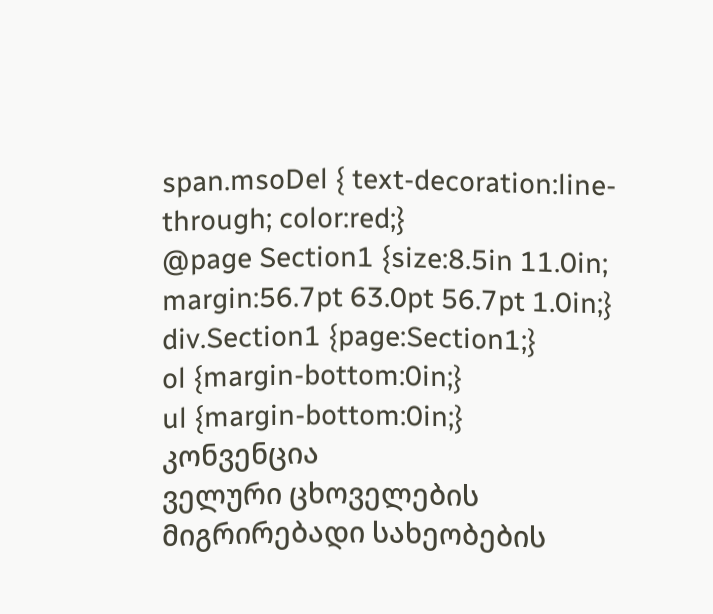span.msoDel { text-decoration:line-through; color:red;}
@page Section1 {size:8.5in 11.0in; margin:56.7pt 63.0pt 56.7pt 1.0in;}
div.Section1 {page:Section1;}
ol {margin-bottom:0in;}
ul {margin-bottom:0in;}
კონვენცია
ველური ცხოველების მიგრირებადი სახეობების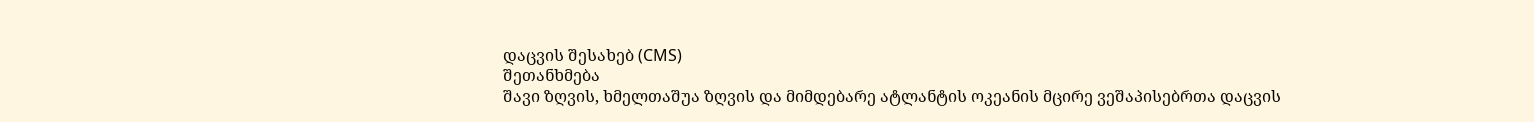დაცვის შესახებ (CMS)
შეთანხმება
შავი ზღვის, ხმელთაშუა ზღვის და მიმდებარე ატლანტის ოკეანის მცირე ვეშაპისებრთა დაცვის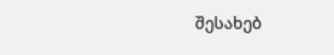შესახებ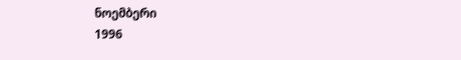ნოემბერი
1996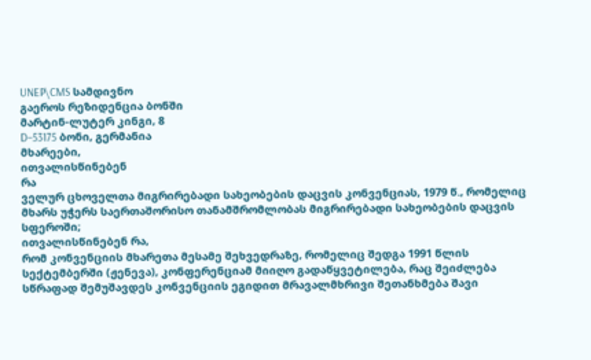UNEP\CMS სამდივნო
გაეროს რეზიდენცია ბონში
მარტინ-ლუტერ კინგი, 8
D–53175 ბონი, გერმანია
მხარეები,
ითვალისწინებენ
რა
ველურ ცხოველთა მიგრირებადი სახეობების დაცვის კონვენციას, 1979 წ., რომელიც მხარს უჭერს საერთაშორისო თანამშრომლობას მიგრირებადი სახეობების დაცვის სფეროში;
ითვალისწინებენ რა,
რომ კონვენციის მხარეთა მესამე შეხვედრაზე, რომელიც შედგა 1991 წლის სექტემბერში (ჟენევა), კონფერენციამ მიიღო გადაწყვეტილება, რაც შეიძლება სწრაფად შემუშავდეს კონვენციის ეგიდით მრავალმხრივი შეთანხმება შავი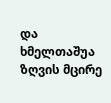და ხმელთაშუა ზღვის მცირე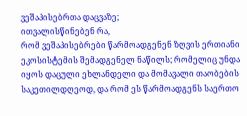ვეშაპისებრთა დაცვაზე;
ითვალისწინებენ რა,
რომ ვეშაპისებრები წარმოადგენენ ზღვის ერთიანი ეკოსისტემის შემადგენელ ნაწილს; რომელიც უნდა იყოს დაცული ეხლანდელი და მომავალი თაობების საკეთილდღეოდ, და რომ ეს წარმოადგენს საერთო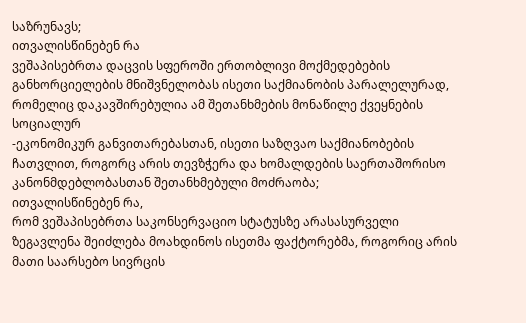საზრუნავს;
ითვალისწინებენ რა
ვეშაპისებრთა დაცვის სფეროში ერთობლივი მოქმედებების განხორციელების მნიშვნელობას ისეთი საქმიანობის პარალელურად, რომელიც დაკავშირებულია ამ შეთანხმების მონაწილე ქვეყნების სოციალურ
-ეკონომიკურ განვითარებასთან, ისეთი საზღვაო საქმიანობების ჩათვლით, როგორც არის თევზჭერა და ხომალდების საერთაშორისო კანონმდებლობასთან შეთანხმებული მოძრაობა;
ითვალისწინებენ რა,
რომ ვეშაპისებრთა საკონსერვაციო სტატუსზე არასასურველი ზეგავლენა შეიძლება მოახდინოს ისეთმა ფაქტორებმა, როგორიც არის მათი საარსებო სივრცის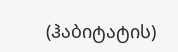(ჰაბიტატის)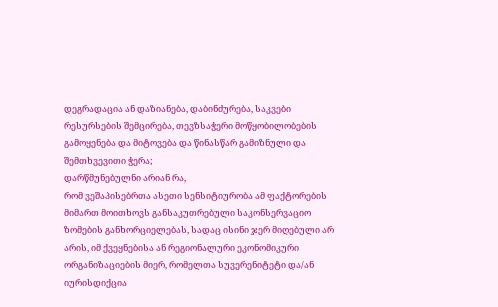დეგრადაცია ან დაზიანება, დაბინძურება, საკვები რესურსების შემცირება, თევზსაჭერი მოწყობილობების გამოყენება და მიტოვება და წინასწარ გამიზნული და შემთხვევითი ჭერა;
დარწმუნებულნი არიან რა,
რომ ვეშაპისებრთა ასეთი სენსიტიურობა ამ ფაქტორების მიმართ მოითხოვს განსაკუთრებული საკონსერვაციო ზომების განხორციელებას, სადაც ისინი ჯერ მიღებული არ არის, იმ ქვეყნებისა ან რეგიონალური ეკონომიკური ორგანიზაციების მიერ, რომელთა სუვერენიტეტი და/ან იურისდიქცია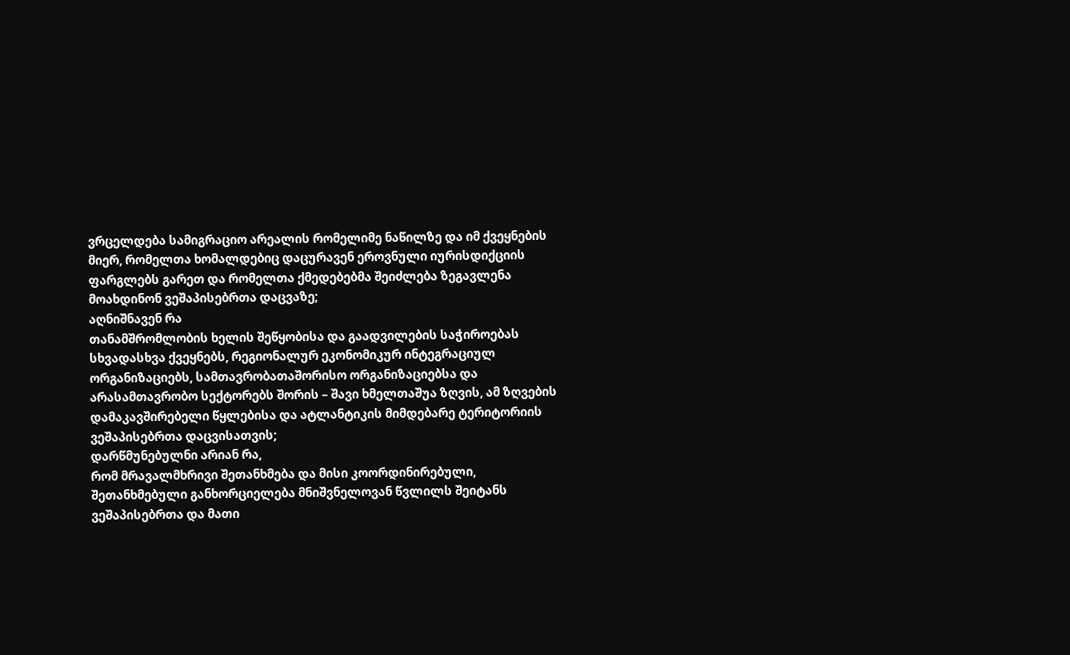ვრცელდება სამიგრაციო არეალის რომელიმე ნაწილზე და იმ ქვეყნების მიერ, რომელთა ხომალდებიც დაცურავენ ეროვნული იურისდიქციის ფარგლებს გარეთ და რომელთა ქმედებებმა შეიძლება ზეგავლენა მოახდინონ ვეშაპისებრთა დაცვაზე;
აღნიშნავენ რა
თანამშრომლობის ხელის შეწყობისა და გაადვილების საჭიროებას სხვადასხვა ქვეყნებს, რეგიონალურ ეკონომიკურ ინტეგრაციულ ორგანიზაციებს, სამთავრობათაშორისო ორგანიზაციებსა და არასამთავრობო სექტორებს შორის – შავი ხმელთაშუა ზღვის, ამ ზღვების დამაკავშირებელი წყლებისა და ატლანტიკის მიმდებარე ტერიტორიის ვეშაპისებრთა დაცვისათვის;
დარწმუნებულნი არიან რა,
რომ მრავალმხრივი შეთანხმება და მისი კოორდინირებული, შეთანხმებული განხორციელება მნიშვნელოვან წვლილს შეიტანს ვეშაპისებრთა და მათი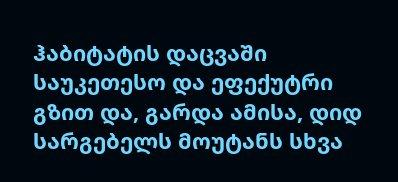ჰაბიტატის დაცვაში საუკეთესო და ეფექუტრი გზით და, გარდა ამისა, დიდ სარგებელს მოუტანს სხვა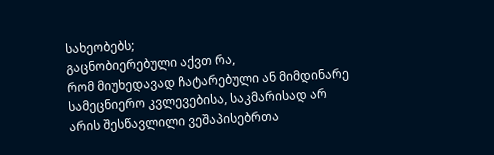სახეობებს;
გაცნობიერებული აქვთ რა,
რომ მიუხედავად ჩატარებული ან მიმდინარე სამეცნიერო კვლევებისა, საკმარისად არ არის შესწავლილი ვეშაპისებრთა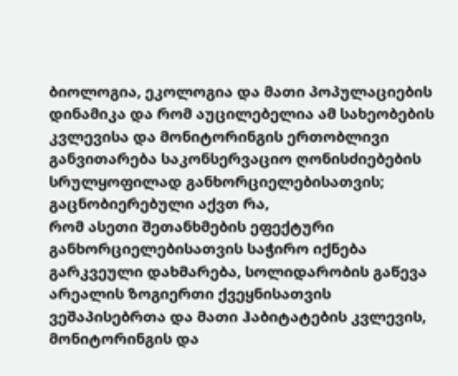ბიოლოგია, ეკოლოგია და მათი პოპულაციების დინამიკა და რომ აუცილებელია ამ სახეობების კვლევისა და მონიტორინგის ერთობლივი განვითარება საკონსერვაციო ღონისძიებების სრულყოფილად განხორციელებისათვის;
გაცნობიერებული აქვთ რა,
რომ ასეთი შეთანხმების ეფექტური განხორციელებისათვის საჭირო იქნება გარკვეული დახმარება, სოლიდარობის გაწევა არეალის ზოგიერთი ქვეყნისათვის ვეშაპისებრთა და მათი ჰაბიტატების კვლევის, მონიტორინგის და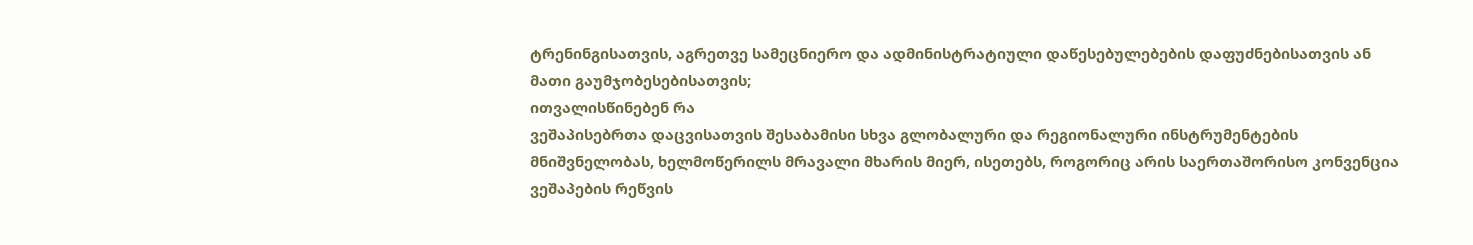ტრენინგისათვის, აგრეთვე სამეცნიერო და ადმინისტრატიული დაწესებულებების დაფუძნებისათვის ან მათი გაუმჯობესებისათვის;
ითვალისწინებენ რა
ვეშაპისებრთა დაცვისათვის შესაბამისი სხვა გლობალური და რეგიონალური ინსტრუმენტების მნიშვნელობას, ხელმოწერილს მრავალი მხარის მიერ, ისეთებს, როგორიც არის საერთაშორისო კონვენცია ვეშაპების რეწვის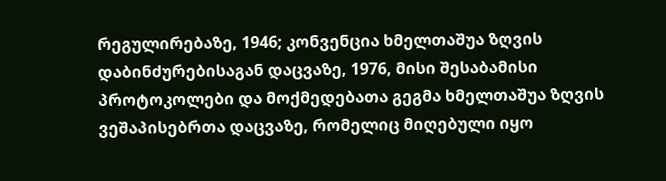რეგულირებაზე, 1946; კონვენცია ხმელთაშუა ზღვის დაბინძურებისაგან დაცვაზე, 1976, მისი შესაბამისი პროტოკოლები და მოქმედებათა გეგმა ხმელთაშუა ზღვის ვეშაპისებრთა დაცვაზე, რომელიც მიღებული იყო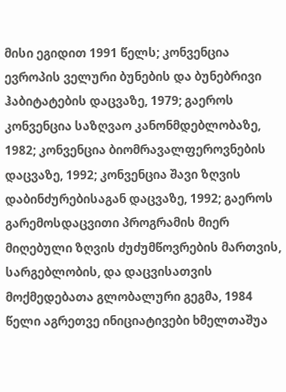მისი ეგიდით 1991 წელს; კონვენცია ევროპის ველური ბუნების და ბუნებრივი ჰაბიტატების დაცვაზე, 1979; გაეროს კონვენცია საზღვაო კანონმდებლობაზე, 1982; კონვენცია ბიომრავალფეროვნების დაცვაზე, 1992; კონვენცია შავი ზღვის დაბინძურებისაგან დაცვაზე, 1992; გაეროს გარემოსდაცვითი პროგრამის მიერ მიღებული ზღვის ძუძუმწოვრების მართვის, სარგებლობის, და დაცვისათვის მოქმედებათა გლობალური გეგმა, 1984 წელი აგრეთვე ინიციატივები ხმელთაშუა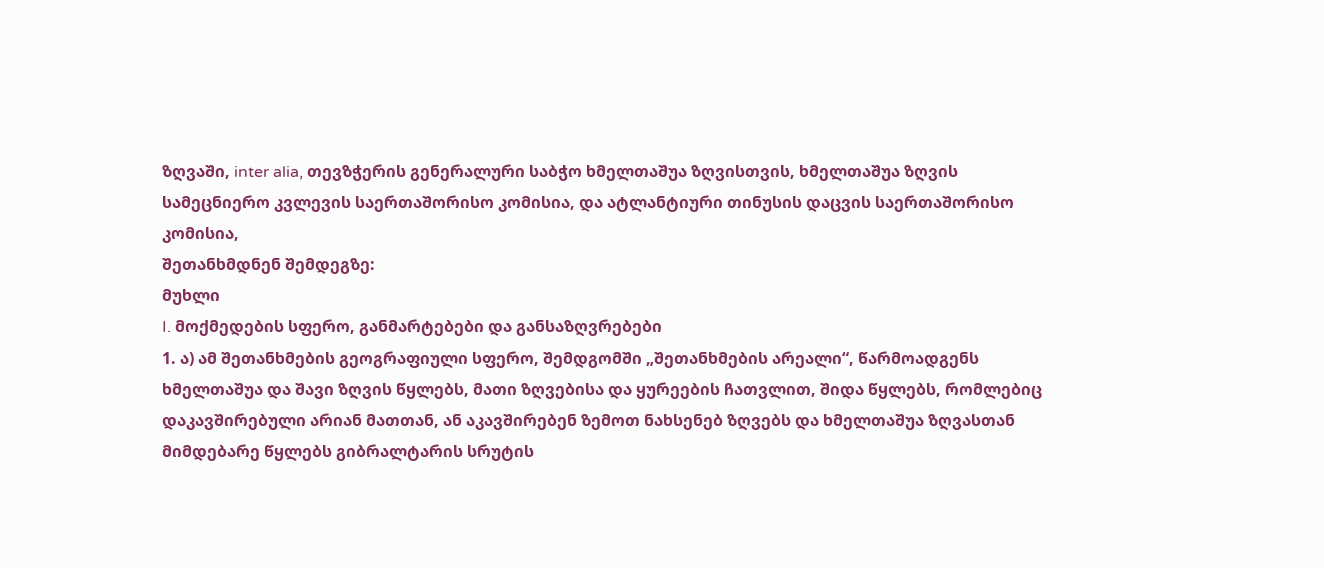ზღვაში, inter alia, თევზჭერის გენერალური საბჭო ხმელთაშუა ზღვისთვის, ხმელთაშუა ზღვის სამეცნიერო კვლევის საერთაშორისო კომისია, და ატლანტიური თინუსის დაცვის საერთაშორისო კომისია,
შეთანხმდნენ შემდეგზე:
მუხლი
I. მოქმედების სფერო, განმარტებები და განსაზღვრებები
1. ა) ამ შეთანხმების გეოგრაფიული სფერო, შემდგომში „შეთანხმების არეალი“, წარმოადგენს ხმელთაშუა და შავი ზღვის წყლებს, მათი ზღვებისა და ყურეების ჩათვლით, შიდა წყლებს, რომლებიც დაკავშირებული არიან მათთან, ან აკავშირებენ ზემოთ ნახსენებ ზღვებს და ხმელთაშუა ზღვასთან მიმდებარე წყლებს გიბრალტარის სრუტის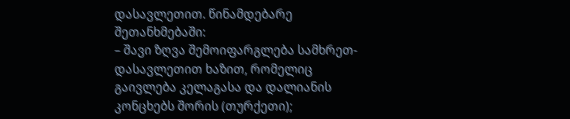დასავლეთით. წინამდებარე შეთანხმებაში:
– შავი ზღვა შემოიფარგლება სამხრეთ-დასავლეთით ხაზით, რომელიც გაივლება კელაგასა და დალიანის კონცხებს შორის (თურქეთი);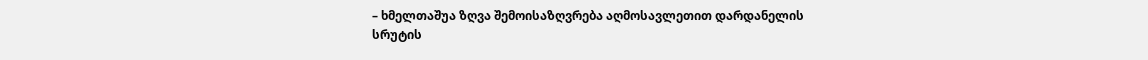– ხმელთაშუა ზღვა შემოისაზღვრება აღმოსავლეთით დარდანელის სრუტის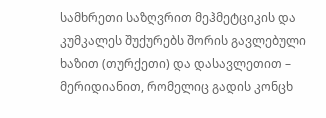სამხრეთი საზღვრით მეჰმეტციკის და კუმკალეს შუქურებს შორის გავლებული ხაზით (თურქეთი) და დასავლეთით – მერიდიანით, რომელიც გადის კონცხ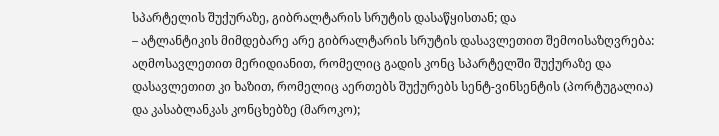სპარტელის შუქურაზე, გიბრალტარის სრუტის დასაწყისთან; და
– ატლანტიკის მიმდებარე არე გიბრალტარის სრუტის დასავლეთით შემოისაზღვრება: აღმოსავლეთით მერიდიანით, რომელიც გადის კონც სპარტელში შუქურაზე და დასავლეთით კი ხაზით, რომელიც აერთებს შუქურებს სენტ-ვინსენტის (პორტუგალია) და კასაბლანკას კონცხებზე (მაროკო);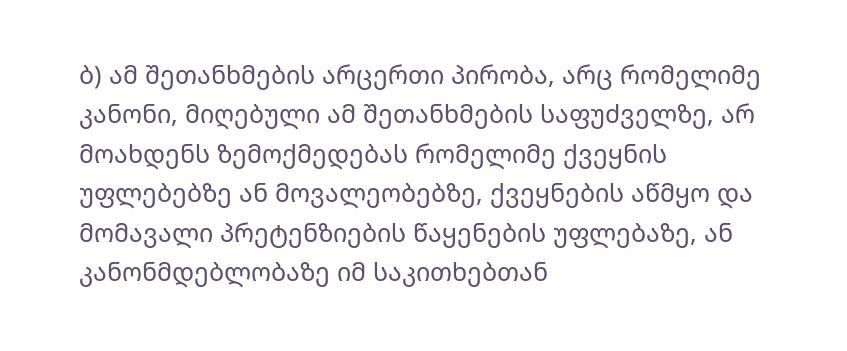ბ) ამ შეთანხმების არცერთი პირობა, არც რომელიმე კანონი, მიღებული ამ შეთანხმების საფუძველზე, არ მოახდენს ზემოქმედებას რომელიმე ქვეყნის უფლებებზე ან მოვალეობებზე, ქვეყნების აწმყო და მომავალი პრეტენზიების წაყენების უფლებაზე, ან კანონმდებლობაზე იმ საკითხებთან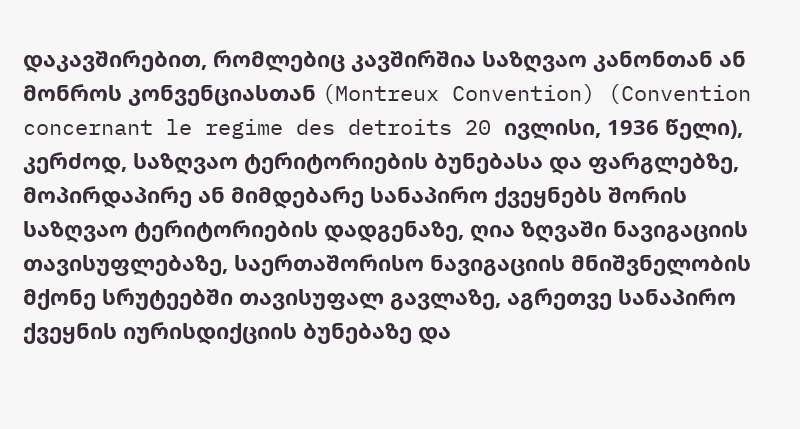დაკავშირებით, რომლებიც კავშირშია საზღვაო კანონთან ან მონროს კონვენციასთან (Montreux Convention) (Convention concernant le regime des detroits 20 ივლისი, 1936 წელი), კერძოდ, საზღვაო ტერიტორიების ბუნებასა და ფარგლებზე, მოპირდაპირე ან მიმდებარე სანაპირო ქვეყნებს შორის საზღვაო ტერიტორიების დადგენაზე, ღია ზღვაში ნავიგაციის თავისუფლებაზე, საერთაშორისო ნავიგაციის მნიშვნელობის მქონე სრუტეებში თავისუფალ გავლაზე, აგრეთვე სანაპირო ქვეყნის იურისდიქციის ბუნებაზე და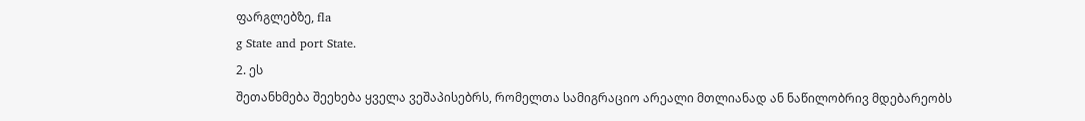ფარგლებზე, fla
g State and port State.
2. ეს
შეთანხმება შეეხება ყველა ვეშაპისებრს, რომელთა სამიგრაციო არეალი მთლიანად ან ნაწილობრივ მდებარეობს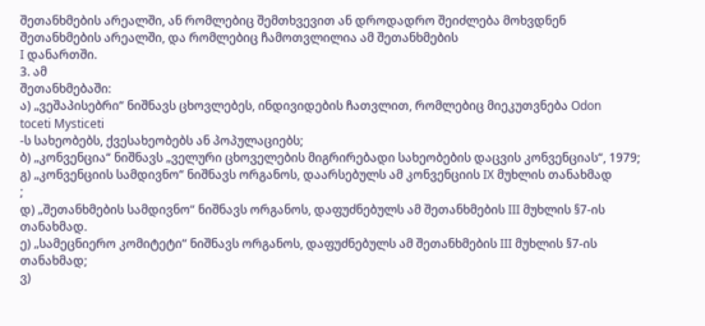შეთანხმების არეალში, ან რომლებიც შემთხვევით ან დროდადრო შეიძლება მოხვდნენ შეთანხმების არეალში, და რომლებიც ჩამოთვლილია ამ შეთანხმების
I დანართში.
3. ამ
შეთანხმებაში:
ა) „ვეშაპისებრი“ ნიშნავს ცხოვლებეს, ინდივიდების ჩათვლით, რომლებიც მიეკუთვნება Odon
toceti Mysticeti
-ს სახეობებს, ქვესახეობებს ან პოპულაციებს;
ბ) „კონვენცია“ ნიშნავს „ველური ცხოველების მიგრირებადი სახეობების დაცვის კონვენციას“, 1979;
გ) „კონვენციის სამდივნო“ ნიშნავს ორგანოს, დაარსებულს ამ კონვენციის IX მუხლის თანახმად
;
დ) „შეთანხმების სამდივნო“ ნიშნავს ორგანოს, დაფუძნებულს ამ შეთანხმების III მუხლის §7-ის თანახმად.
ე) „სამეცნიერო კომიტეტი“ ნიშნავს ორგანოს, დაფუძნებულს ამ შეთანხმების III მუხლის §7-ის თანახმად;
ვ)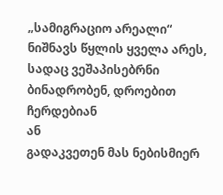„სამიგრაციო არეალი“ ნიშნავს წყლის ყველა არეს, სადაც ვეშაპისებრნი ბინადრობენ, დროებით ჩერდებიან
ან
გადაკვეთენ მას ნებისმიერ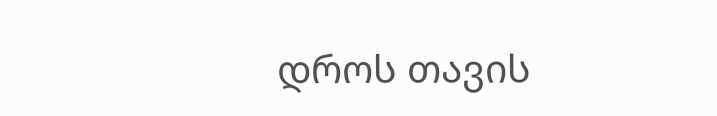დროს თავის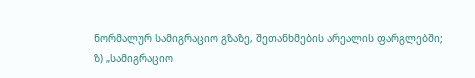ნორმალურ სამიგრაციო გზაზე, შეთანხმების არეალის ფარგლებში;
ზ) „სამიგრაციო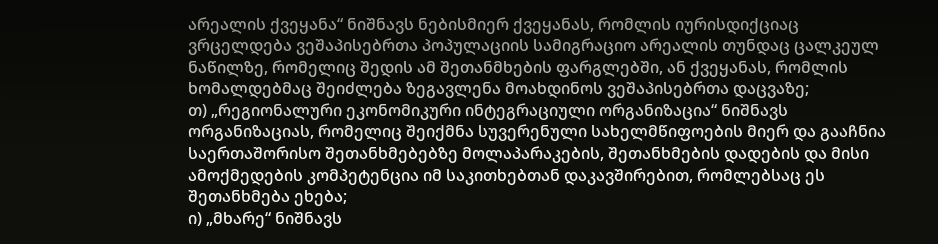არეალის ქვეყანა“ ნიშნავს ნებისმიერ ქვეყანას, რომლის იურისდიქციაც ვრცელდება ვეშაპისებრთა პოპულაციის სამიგრაციო არეალის თუნდაც ცალკეულ ნაწილზე, რომელიც შედის ამ შეთანმხების ფარგლებში, ან ქვეყანას, რომლის ხომალდებმაც შეიძლება ზეგავლენა მოახდინოს ვეშაპისებრთა დაცვაზე;
თ) „რეგიონალური ეკონომიკური ინტეგრაციული ორგანიზაცია“ ნიშნავს ორგანიზაციას, რომელიც შეიქმნა სუვერენული სახელმწიფოების მიერ და გააჩნია საერთაშორისო შეთანხმებებზე მოლაპარაკების, შეთანხმების დადების და მისი ამოქმედების კომპეტენცია იმ საკითხებთან დაკავშირებით, რომლებსაც ეს შეთანხმება ეხება;
ი) „მხარე“ ნიშნავს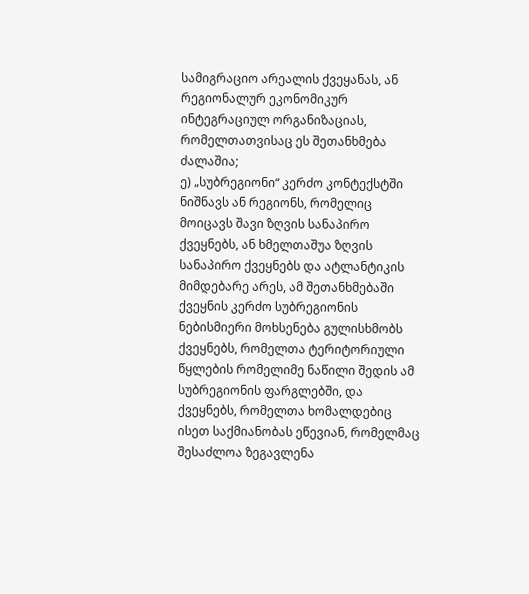სამიგრაციო არეალის ქვეყანას, ან რეგიონალურ ეკონომიკურ ინტეგრაციულ ორგანიზაციას, რომელთათვისაც ეს შეთანხმება ძალაშია;
ე) „სუბრეგიონი“ კერძო კონტექსტში ნიშნავს ან რეგიონს, რომელიც მოიცავს შავი ზღვის სანაპირო ქვეყნებს, ან ხმელთაშუა ზღვის სანაპირო ქვეყნებს და ატლანტიკის მიმდებარე არეს, ამ შეთანხმებაში ქვეყნის კერძო სუბრეგიონის ნებისმიერი მოხსენება გულისხმობს ქვეყნებს, რომელთა ტერიტორიული წყლების რომელიმე ნაწილი შედის ამ სუბრეგიონის ფარგლებში, და ქვეყნებს, რომელთა ხომალდებიც ისეთ საქმიანობას ეწევიან, რომელმაც შესაძლოა ზეგავლენა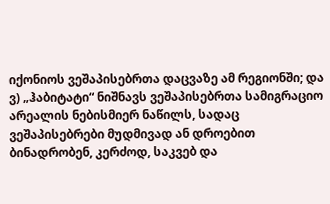იქონიოს ვეშაპისებრთა დაცვაზე ამ რეგიონში; და
ვ) „ჰაბიტატი“ ნიშნავს ვეშაპისებრთა სამიგრაციო არეალის ნებისმიერ ნაწილს, სადაც ვეშაპისებრები მუდმივად ან დროებით ბინადრობენ, კერძოდ, საკვებ და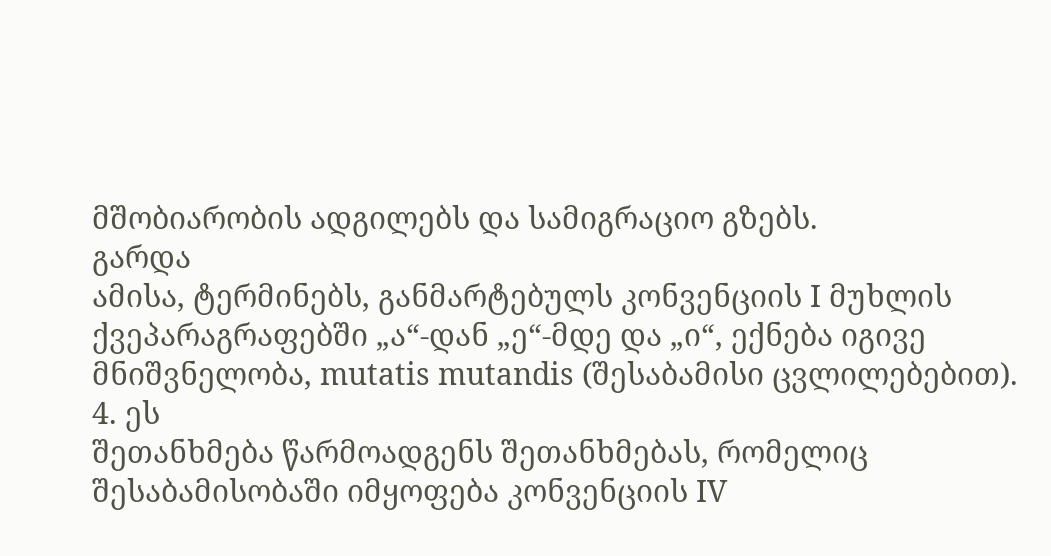მშობიარობის ადგილებს და სამიგრაციო გზებს.
გარდა
ამისა, ტერმინებს, განმარტებულს კონვენციის I მუხლის ქვეპარაგრაფებში „ა“-დან „ე“-მდე და „ი“, ექნება იგივე მნიშვნელობა, mutatis mutandis (შესაბამისი ცვლილებებით).
4. ეს
შეთანხმება წარმოადგენს შეთანხმებას, რომელიც შესაბამისობაში იმყოფება კონვენციის IV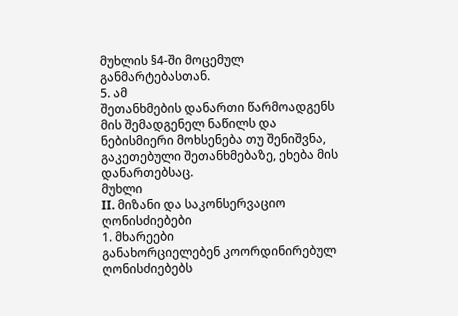მუხლის §4-ში მოცემულ განმარტებასთან.
5. ამ
შეთანხმების დანართი წარმოადგენს მის შემადგენელ ნაწილს და ნებისმიერი მოხსენება თუ შენიშვნა, გაკეთებული შეთანხმებაზე, ეხება მის დანართებსაც.
მუხლი
II. მიზანი და საკონსერვაციო ღონისძიებები
1. მხარეები
განახორციელებენ კოორდინირებულ ღონისძიებებს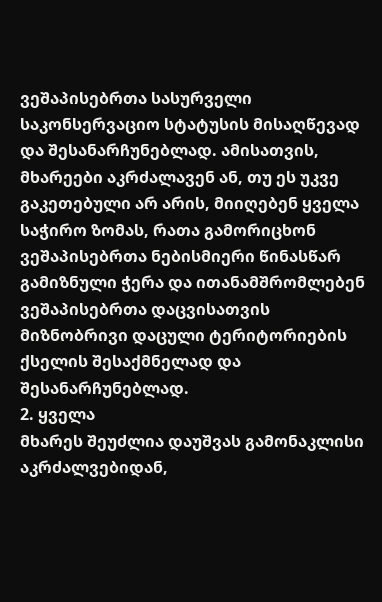ვეშაპისებრთა სასურველი საკონსერვაციო სტატუსის მისაღწევად და შესანარჩუნებლად. ამისათვის, მხარეები აკრძალავენ ან, თუ ეს უკვე გაკეთებული არ არის, მიიღებენ ყველა საჭირო ზომას, რათა გამორიცხონ ვეშაპისებრთა ნებისმიერი წინასწარ გამიზნული ჭერა და ითანამშრომლებენ ვეშაპისებრთა დაცვისათვის მიზნობრივი დაცული ტერიტორიების ქსელის შესაქმნელად და შესანარჩუნებლად.
2. ყველა
მხარეს შეუძლია დაუშვას გამონაკლისი აკრძალვებიდან,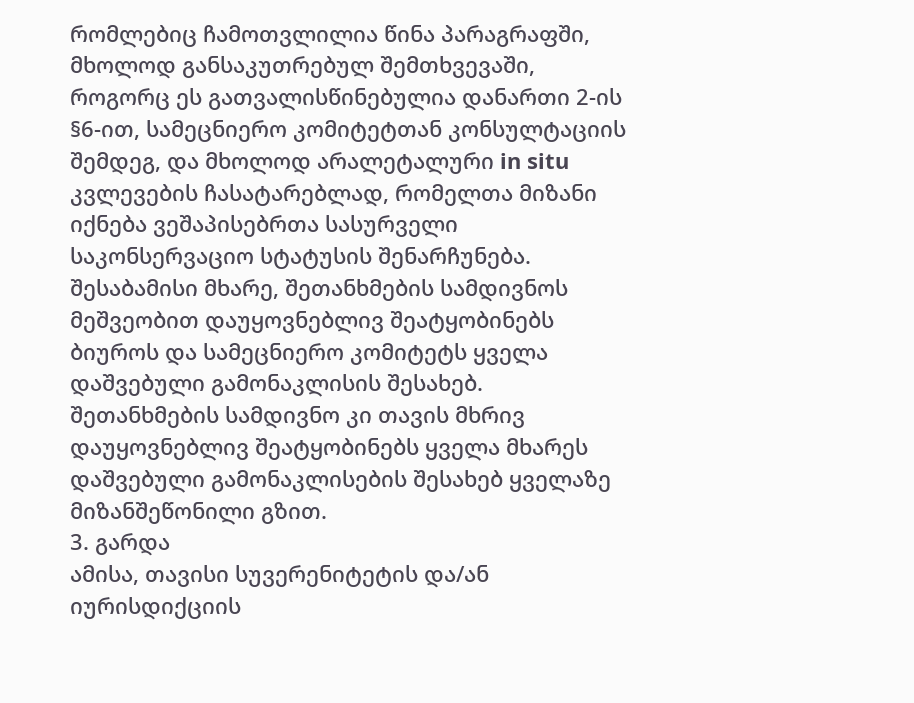რომლებიც ჩამოთვლილია წინა პარაგრაფში, მხოლოდ განსაკუთრებულ შემთხვევაში, როგორც ეს გათვალისწინებულია დანართი 2-ის §6-ით, სამეცნიერო კომიტეტთან კონსულტაციის შემდეგ, და მხოლოდ არალეტალური in situ კვლევების ჩასატარებლად, რომელთა მიზანი იქნება ვეშაპისებრთა სასურველი საკონსერვაციო სტატუსის შენარჩუნება. შესაბამისი მხარე, შეთანხმების სამდივნოს მეშვეობით დაუყოვნებლივ შეატყობინებს ბიუროს და სამეცნიერო კომიტეტს ყველა დაშვებული გამონაკლისის შესახებ. შეთანხმების სამდივნო კი თავის მხრივ დაუყოვნებლივ შეატყობინებს ყველა მხარეს დაშვებული გამონაკლისების შესახებ ყველაზე მიზანშეწონილი გზით.
3. გარდა
ამისა, თავისი სუვერენიტეტის და/ან იურისდიქციის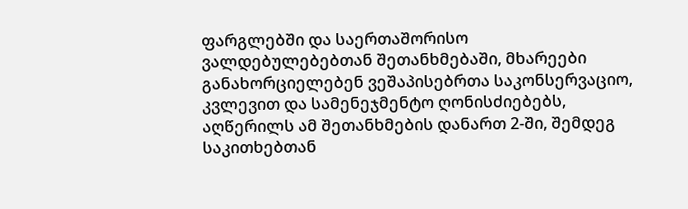ფარგლებში და საერთაშორისო ვალდებულებებთან შეთანხმებაში, მხარეები განახორციელებენ ვეშაპისებრთა საკონსერვაციო, კვლევით და სამენეჯმენტო ღონისძიებებს, აღწერილს ამ შეთანხმების დანართ 2-ში, შემდეგ საკითხებთან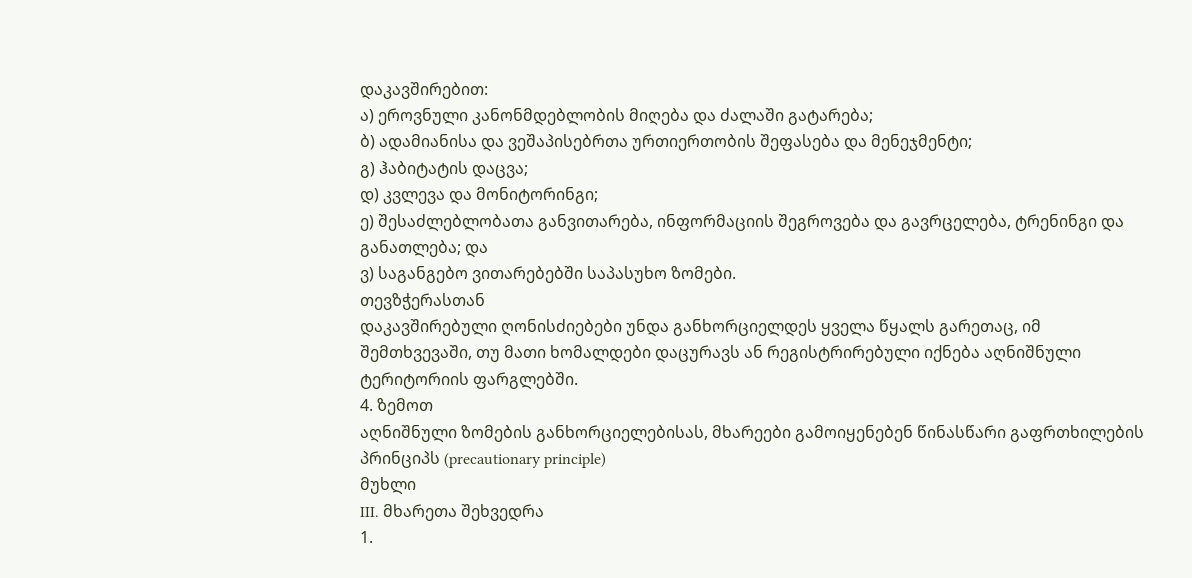დაკავშირებით:
ა) ეროვნული კანონმდებლობის მიღება და ძალაში გატარება;
ბ) ადამიანისა და ვეშაპისებრთა ურთიერთობის შეფასება და მენეჯმენტი;
გ) ჰაბიტატის დაცვა;
დ) კვლევა და მონიტორინგი;
ე) შესაძლებლობათა განვითარება, ინფორმაციის შეგროვება და გავრცელება, ტრენინგი და განათლება; და
ვ) საგანგებო ვითარებებში საპასუხო ზომები.
თევზჭერასთან
დაკავშირებული ღონისძიებები უნდა განხორციელდეს ყველა წყალს გარეთაც, იმ შემთხვევაში, თუ მათი ხომალდები დაცურავს ან რეგისტრირებული იქნება აღნიშნული ტერიტორიის ფარგლებში.
4. ზემოთ
აღნიშნული ზომების განხორციელებისას, მხარეები გამოიყენებენ წინასწარი გაფრთხილების პრინციპს (precautionary principle)
მუხლი
III. მხარეთა შეხვედრა
1.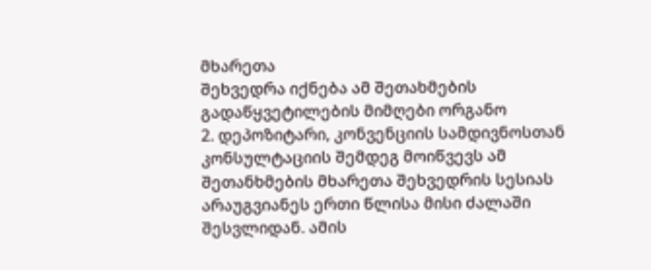მხარეთა
შეხვედრა იქნება ამ შეთახმების გადაწყვეტილების მიმღები ორგანო
2. დეპოზიტარი, კონვენციის სამდივნოსთან კონსულტაციის შემდეგ მოიწვევს ამ შეთანხმების მხარეთა შეხვედრის სესიას არაუგვიანეს ერთი წლისა მისი ძალაში შესვლიდან. ამის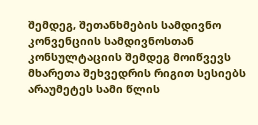შემდეგ, შეთანხმების სამდივნო კონვენციის სამდივნოსთან კონსულტაციის შემდეგ მოიწვევს მხარეთა შეხვედრის რიგით სესიებს არაუმეტეს სამი წლის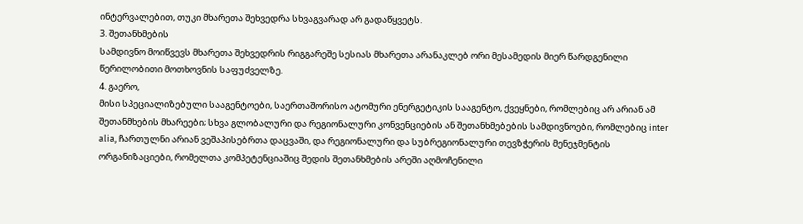ინტერვალებით, თუკი მხარეთა შეხვედრა სხვაგვარად არ გადაწყვეტს.
3. შეთანხმების
სამდივნო მოიწვევს მხარეთა შეხვედრის რიგგარეშე სესიას მხარეთა არანაკლებ ორი მესამედის მიერ წარდგენილი წერილობითი მოთხოვნის საფუძველზე.
4. გაერო,
მისი სპეციალიზებული სააგენტოები, საერთაშორისო ატომური ენერგეტიკის სააგენტო, ქვეყნები, რომლებიც არ არიან ამ შეთანმხების მხარეები; სხვა გლობალური და რეგიონალური კონვენციების ან შეთანხმებების სამდივნოები, რომლებიც inter alia, ჩართულნი არიან ვეშაპისებრთა დაცვაში, და რეგიონალური და სუბრეგიონალური თევზჭერის მენეჯმენტის ორგანიზაციები, რომელთა კომპეტენციაშიც შედის შეთანხმების არეში აღმოჩენილი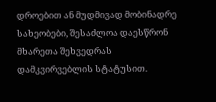დროებით ან მუდმივად მობინადრე სახეობები, შესაძლოა დაესწრონ მხარეთა შეხვედრას დამკვირვებლის სტატუსით.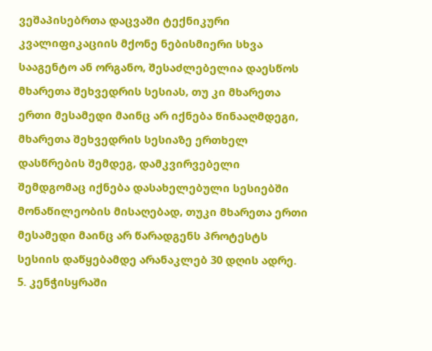ვეშაპისებრთა დაცვაში ტექნიკური კვალიფიკაციის მქონე ნებისმიერი სხვა სააგენტო ან ორგანო, შესაძლებელია დაესწოს მხარეთა შეხვედრის სესიას, თუ კი მხარეთა ერთი მესამედი მაინც არ იქნება წინააღმდეგი, მხარეთა შეხვედრის სესიაზე ერთხელ დასწრების შემდეგ, დამკვირვებელი შემდგომაც იქნება დასახელებული სესიებში მონაწილეობის მისაღებად, თუკი მხარეთა ერთი მესამედი მაინც არ წარადგენს პროტესტს სესიის დაწყებამდე არანაკლებ 30 დღის ადრე.
5. კენჭისყრაში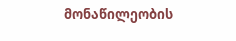მონაწილეობის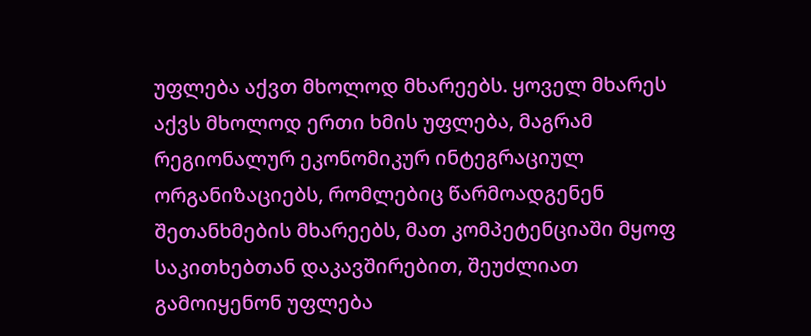უფლება აქვთ მხოლოდ მხარეებს. ყოველ მხარეს აქვს მხოლოდ ერთი ხმის უფლება, მაგრამ რეგიონალურ ეკონომიკურ ინტეგრაციულ ორგანიზაციებს, რომლებიც წარმოადგენენ შეთანხმების მხარეებს, მათ კომპეტენციაში მყოფ საკითხებთან დაკავშირებით, შეუძლიათ გამოიყენონ უფლება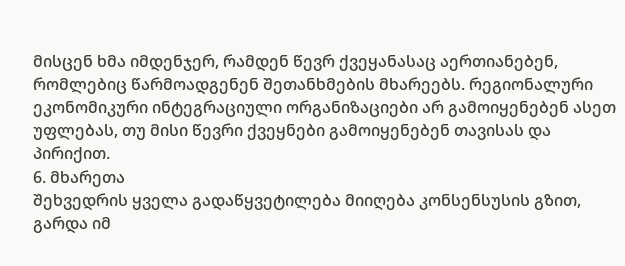მისცენ ხმა იმდენჯერ, რამდენ წევრ ქვეყანასაც აერთიანებენ, რომლებიც წარმოადგენენ შეთანხმების მხარეებს. რეგიონალური ეკონომიკური ინტეგრაციული ორგანიზაციები არ გამოიყენებენ ასეთ უფლებას, თუ მისი წევრი ქვეყნები გამოიყენებენ თავისას და პირიქით.
6. მხარეთა
შეხვედრის ყველა გადაწყვეტილება მიიღება კონსენსუსის გზით, გარდა იმ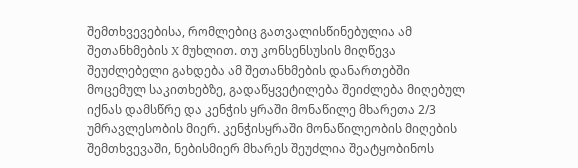შემთხვევებისა, რომლებიც გათვალისწინებულია ამ შეთანხმების X მუხლით. თუ კონსენსუსის მიღწევა შეუძლებელი გახდება ამ შეთანხმების დანართებში მოცემულ საკითხებზე, გადაწყვეტილება შეიძლება მიღებულ იქნას დამსწრე და კენჭის ყრაში მონაწილე მხარეთა 2/3 უმრავლესობის მიერ. კენჭისყრაში მონაწილეობის მიღების შემთხვევაში, ნებისმიერ მხარეს შეუძლია შეატყობინოს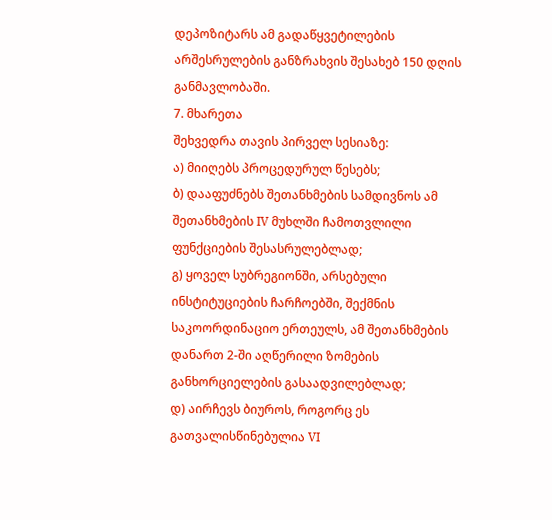დეპოზიტარს ამ გადაწყვეტილების არშესრულების განზრახვის შესახებ 150 დღის განმავლობაში.
7. მხარეთა
შეხვედრა თავის პირველ სესიაზე:
ა) მიიღებს პროცედურულ წესებს;
ბ) დააფუძნებს შეთანხმების სამდივნოს ამ შეთანხმების IV მუხლში ჩამოთვლილი ფუნქციების შესასრულებლად;
გ) ყოველ სუბრეგიონში, არსებული ინსტიტუციების ჩარჩოებში, შექმნის საკოორდინაციო ერთეულს, ამ შეთანხმების დანართ 2-ში აღწერილი ზომების განხორციელების გასაადვილებლად;
დ) აირჩევს ბიუროს, როგორც ეს გათვალისწინებულია VI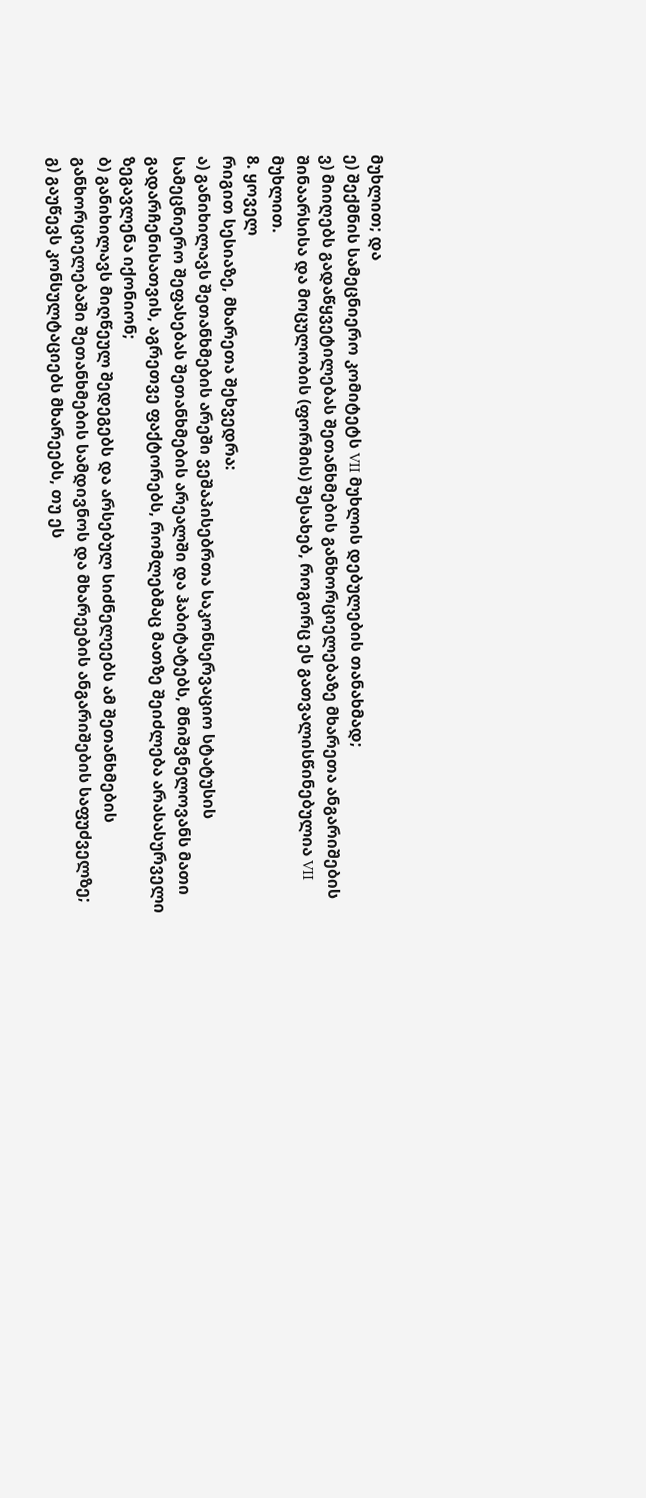მუხლით; და
ე) შექმნის სამეცნიერო კომიტეტს VII მუხლის დებულების თანახმად;
ვ) მიიღებს გადაწყვეტილებას შეთანხმების განხორციელებაზე მხარეთა ანგარიშების შინაარსისა და მოცულობის (ფორმის) შესახებ, როგორც ეს გათვალისწინებულია VII მუხლით.
8. ყოველ
რიგით სესიაზე, მხარეთა შეხვედრა:
ა) განიხილავს შეთანხმების არეში ვეშაპისებრთა საკონსერვაციო სტატუსის სამეცნიერო შეფასებას შეთანხმების არეალში და ჰაბიტატებს, მნიშვნელოვანს მათი გადარჩენისათვის, აგრეთვე ფაქტორებს, რომლებმაც მათზე შეიძლება არასასურველი ზეგავლენა იქონიონ;
ბ) განიხილავს მიღწეულ შედეგებს და არსებულ სიძნელეებს ამ შეთანხმების განხორციელებაში შეთანხმების სამდივნოს და მხარეების ანგარიშების საფუძველზე;
გ) გაუწევს კონსულტაციებს მხარეებს, თუ ეს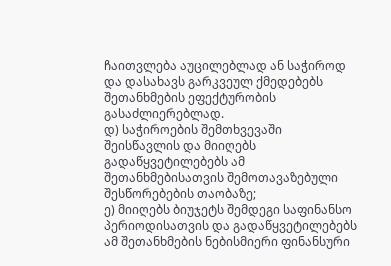ჩაითვლება აუცილებლად ან საჭიროდ და დასახავს გარკვეულ ქმედებებს შეთანხმების ეფექტურობის გასაძლიერებლად.
დ) საჭიროების შემთხვევაში შეისწავლის და მიიღებს გადაწყვეტილებებს ამ შეთანხმებისათვის შემოთავაზებული შესწორებების თაობაზე;
ე) მიიღებს ბიუჯეტს შემდეგი საფინანსო პერიოდისათვის და გადაწყვეტილებებს ამ შეთანხმების ნებისმიერი ფინანსური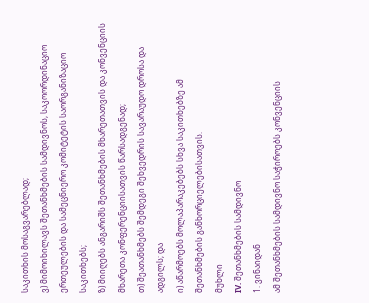საკითხის მოსაგვარებლად;
ვ) მიმოიხილავს შეთანხმების სამდივნოს, საკოორდინაციო ერთეულების და სამეცნიერო კომიტეტის საორგანიზაციო საკითხებს;
ზ) მიიღებს ანგარიშს შეთანხმების მხარეთათვის და კონვენციის მხარეთა კონფერენციისათვის წარსადგენად;
თ) შეათანხმებს შემდეგი შეხვედრის სავარაუდო დროსა და ადგილს; და
ი) აწარმოებს მოლაპარაკებებს სხვა საკითხებზე ამ შეთანხმების განხორციელებისათვის.
მუხლი
IV. შეთანხმების სამდივნო
1. ვინაიდან
ამ შეთანხმების სამდივნო საჭიროებს კონვენციის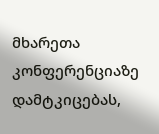მხარეთა კონფერენციაზე დამტკიცებას,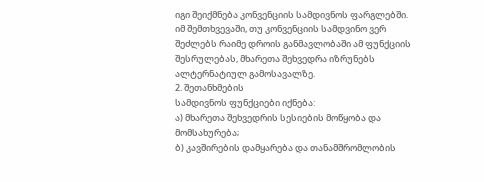იგი შეიქმნება კონვენციის სამდივნოს ფარგლებში. იმ შემთხვევაში, თუ კონვენციის სამდვინო ვერ შეძლებს რაიმე დროის განმავლობაში ამ ფუნქციის შესრულებას, მხარეთა შეხვედრა იზრუნებს ალტერნატიულ გამოსავალზე.
2. შეთანხმების
სამდივნოს ფუნქციები იქნება:
ა) მხარეთა შეხვედრის სესიების მოწყობა და მომსახურება;
ბ) კავშირების დამყარება და თანამშრომლობის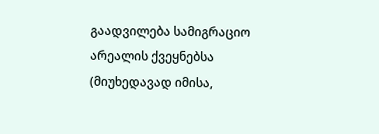გაადვილება სამიგრაციო არეალის ქვეყნებსა (მიუხედავად იმისა,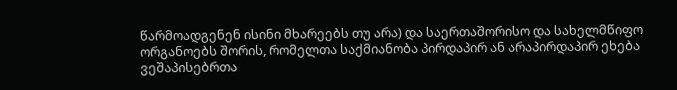წარმოადგენენ ისინი მხარეებს თუ არა) და საერთაშორისო და სახელმწიფო ორგანოებს შორის, რომელთა საქმიანობა პირდაპირ ან არაპირდაპირ ეხება ვეშაპისებრთა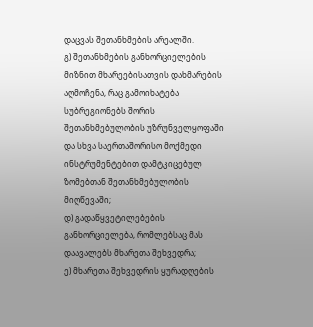დაცვას შეთანხმების არეალში.
გ) შეთანხმების განხორციელების მიზნით მხარეებისათვის დახმარების აღმოჩენა, რაც გამოიხატება სუბრეგიონებს შორის შეთანხმებულობის უზრუნველყოფაში და სხვა საერთაშორისო მოქმედი ინსტრუმენტებით დამტკიცებულ ზომებთან შეთანხმებულობის მიღწევაში;
დ) გადაწყვეტილებების განხორციელება, რომლებსაც მას დაავალებს მხარეთა შეხვედრა;
ე) მხარეთა შეხვედრის ყურადღების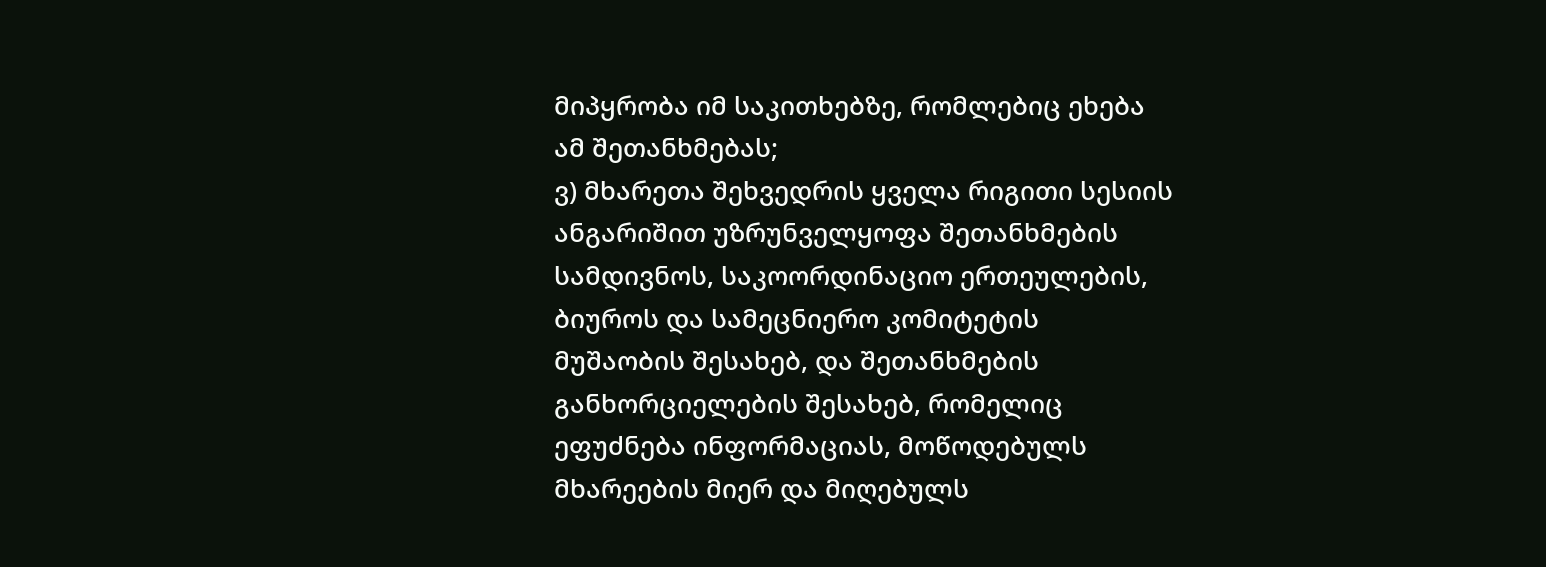მიპყრობა იმ საკითხებზე, რომლებიც ეხება ამ შეთანხმებას;
ვ) მხარეთა შეხვედრის ყველა რიგითი სესიის ანგარიშით უზრუნველყოფა შეთანხმების სამდივნოს, საკოორდინაციო ერთეულების, ბიუროს და სამეცნიერო კომიტეტის მუშაობის შესახებ, და შეთანხმების განხორციელების შესახებ, რომელიც ეფუძნება ინფორმაციას, მოწოდებულს მხარეების მიერ და მიღებულს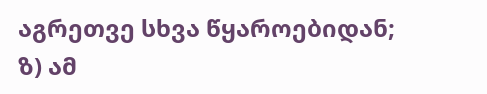აგრეთვე სხვა წყაროებიდან;
ზ) ამ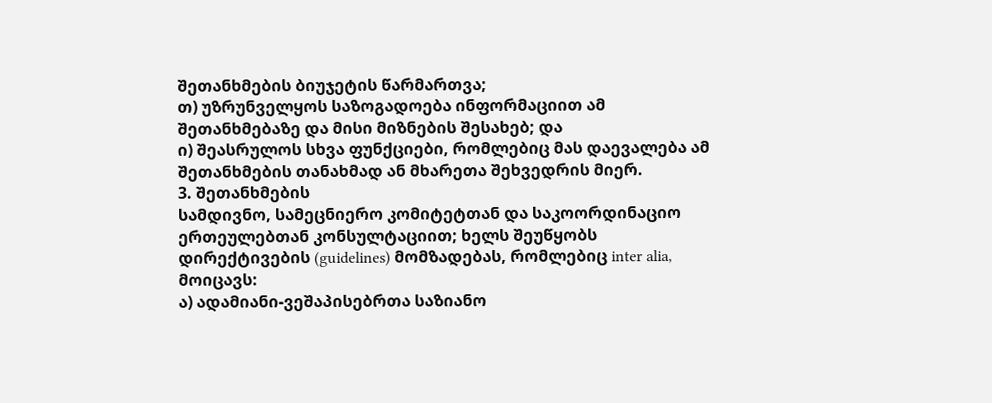შეთანხმების ბიუჯეტის წარმართვა;
თ) უზრუნველყოს საზოგადოება ინფორმაციით ამ შეთანხმებაზე და მისი მიზნების შესახებ; და
ი) შეასრულოს სხვა ფუნქციები, რომლებიც მას დაევალება ამ შეთანხმების თანახმად ან მხარეთა შეხვედრის მიერ.
3. შეთანხმების
სამდივნო, სამეცნიერო კომიტეტთან და საკოორდინაციო ერთეულებთან კონსულტაციით; ხელს შეუწყობს დირექტივების (guidelines) მომზადებას, რომლებიც inter alia, მოიცავს:
ა) ადამიანი-ვეშაპისებრთა საზიანო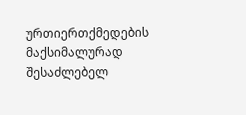ურთიერთქმედების მაქსიმალურად შესაძლებელ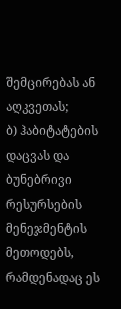შემცირებას ან აღკვეთას;
ბ) ჰაბიტატების დაცვას და ბუნებრივი რესურსების მენეჯმენტის მეთოდებს, რამდენადაც ეს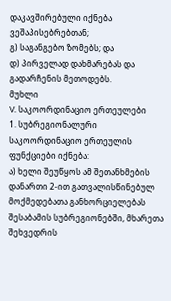დაკავშირებული იქნება ვეშაპისებრებთან;
გ) საგანგებო ზომებს; და
დ) პირველად დახმარებას და გადარჩენის მეთოდებს.
მუხლი
V. საკოორდინაციო ერთეულები
1. სუბრეგიონალური
საკოორდინაციო ერთეულის ფუნქციები იქნება:
ა) ხელი შეუწყოს ამ შეთანხმების დანართი 2-ით გათვალისწინებულ მოქმედებათა განხორციელებას შესაბამის სუბრეგიონებში, მხარეთა შეხვედრის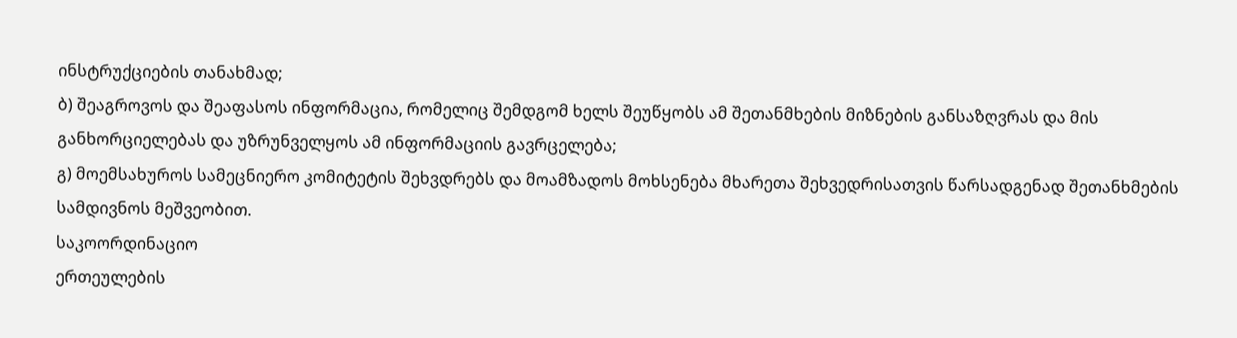ინსტრუქციების თანახმად;
ბ) შეაგროვოს და შეაფასოს ინფორმაცია, რომელიც შემდგომ ხელს შეუწყობს ამ შეთანმხების მიზნების განსაზღვრას და მის განხორციელებას და უზრუნველყოს ამ ინფორმაციის გავრცელება;
გ) მოემსახუროს სამეცნიერო კომიტეტის შეხვდრებს და მოამზადოს მოხსენება მხარეთა შეხვედრისათვის წარსადგენად შეთანხმების სამდივნოს მეშვეობით.
საკოორდინაციო
ერთეულების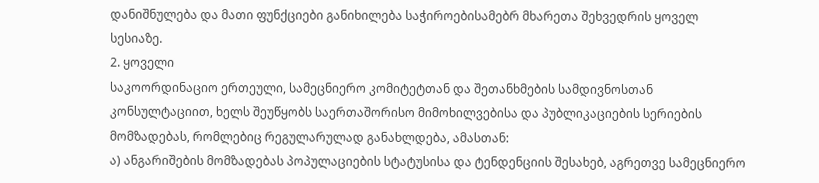დანიშნულება და მათი ფუნქციები განიხილება საჭიროებისამებრ მხარეთა შეხვედრის ყოველ სესიაზე.
2. ყოველი
საკოორდინაციო ერთეული, სამეცნიერო კომიტეტთან და შეთანხმების სამდივნოსთან კონსულტაციით, ხელს შეუწყობს საერთაშორისო მიმოხილვებისა და პუბლიკაციების სერიების მომზადებას, რომლებიც რეგულარულად განახლდება, ამასთან:
ა) ანგარიშების მომზადებას პოპულაციების სტატუსისა და ტენდენციის შესახებ, აგრეთვე სამეცნიერო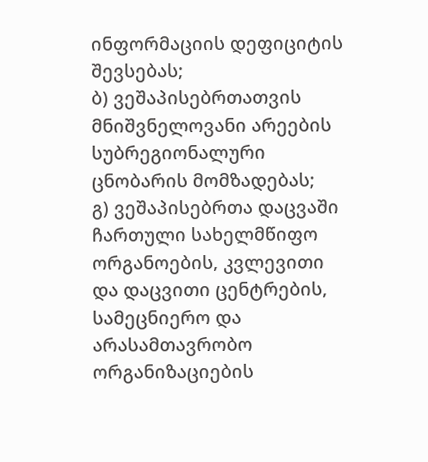ინფორმაციის დეფიციტის შევსებას;
ბ) ვეშაპისებრთათვის მნიშვნელოვანი არეების სუბრეგიონალური ცნობარის მომზადებას;
გ) ვეშაპისებრთა დაცვაში ჩართული სახელმწიფო ორგანოების, კვლევითი და დაცვითი ცენტრების, სამეცნიერო და არასამთავრობო ორგანიზაციების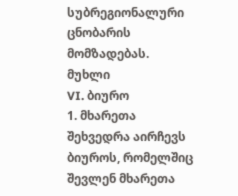სუბრეგიონალური ცნობარის მომზადებას.
მუხლი
VI. ბიურო
1. მხარეთა
შეხვედრა აირჩევს ბიუროს, რომელშიც შევლენ მხარეთა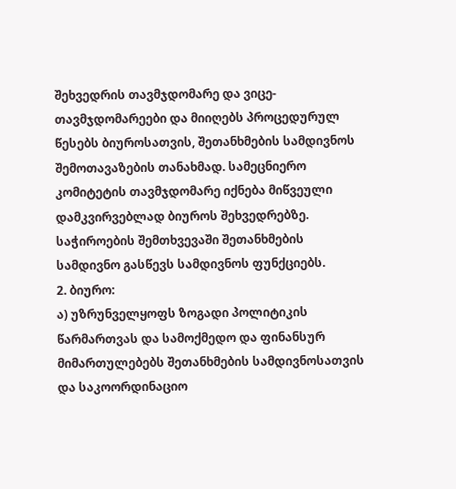შეხვედრის თავმჯდომარე და ვიცე-თავმჯდომარეები და მიიღებს პროცედურულ წესებს ბიუროსათვის, შეთანხმების სამდივნოს შემოთავაზების თანახმად. სამეცნიერო კომიტეტის თავმჯდომარე იქნება მიწვეული დამკვირვებლად ბიუროს შეხვედრებზე. საჭიროების შემთხვევაში შეთანხმების სამდივნო გასწევს სამდივნოს ფუნქციებს.
2. ბიურო:
ა) უზრუნველყოფს ზოგადი პოლიტიკის წარმართვას და სამოქმედო და ფინანსურ მიმართულებებს შეთანხმების სამდივნოსათვის და საკოორდინაციო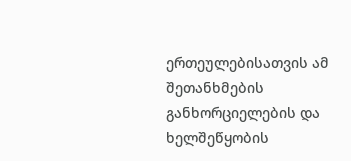ერთეულებისათვის ამ შეთანხმების განხორციელების და ხელშეწყობის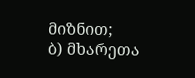მიზნით;
ბ) მხარეთა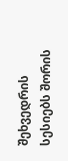შეხვედრის სესიებს შორის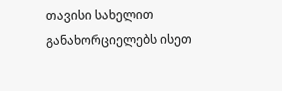თავისი სახელით განახორციელებს ისეთ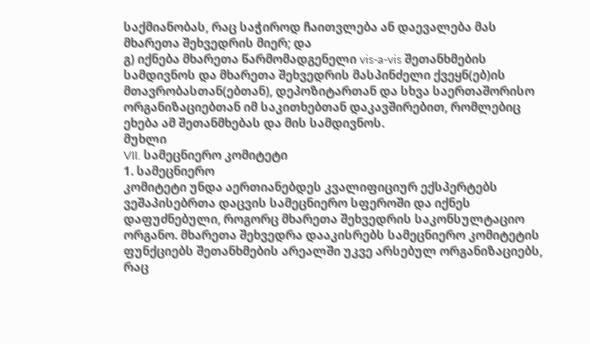საქმიანობას, რაც საჭიროდ ჩაითვლება ან დაევალება მას მხარეთა შეხვედრის მიერ; და
გ) იქნება მხარეთა წარმომადგენელი vis-a-vis შეთანხმების სამდივნოს და მხარეთა შეხვედრის მასპინძელი ქვეყნ(ებ)ის მთავრობასთან(ებთან), დეპოზიტართან და სხვა საერთაშორისო ორგანიზაციებთან იმ საკითხებთან დაკავშირებით, რომლებიც ეხება ამ შეთანმხებას და მის სამდივნოს.
მუხლი
VII. სამეცნიერო კომიტეტი
1. სამეცნიერო
კომიტეტი უნდა აერთიანებდეს კვალიფიციურ ექსპერტებს ვეშაპისებრთა დაცვის სამეცნიერო სფეროში და იქნეს დაფუძნებული, როგორც მხარეთა შეხვედრის საკონსულტაციო ორგანო. მხარეთა შეხვედრა დააკისრებს სამეცნიერო კომიტეტის ფუნქციებს შეთანხმების არეალში უკვე არსებულ ორგანიზაციებს, რაც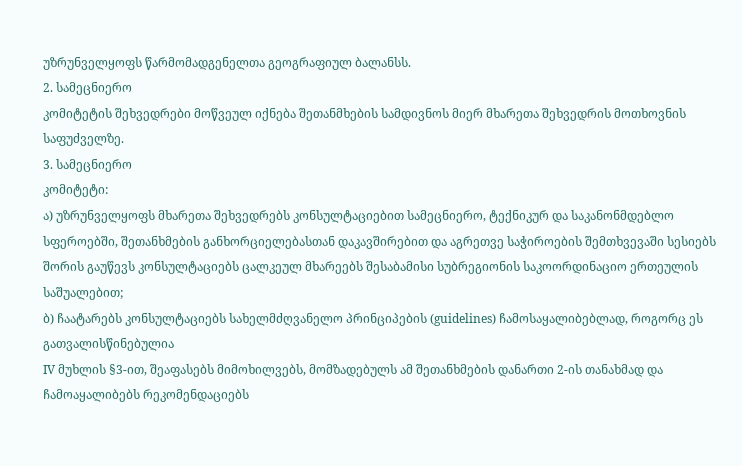უზრუნველყოფს წარმომადგენელთა გეოგრაფიულ ბალანსს.
2. სამეცნიერო
კომიტეტის შეხვედრები მოწვეულ იქნება შეთანმხების სამდივნოს მიერ მხარეთა შეხვედრის მოთხოვნის საფუძველზე.
3. სამეცნიერო
კომიტეტი:
ა) უზრუნველყოფს მხარეთა შეხვედრებს კონსულტაციებით სამეცნიერო, ტექნიკურ და საკანონმდებლო სფეროებში, შეთანხმების განხორციელებასთან დაკავშირებით და აგრეთვე საჭიროების შემთხვევაში სესიებს შორის გაუწევს კონსულტაციებს ცალკეულ მხარეებს შესაბამისი სუბრეგიონის საკოორდინაციო ერთეულის საშუალებით;
ბ) ჩაატარებს კონსულტაციებს სახელმძღვანელო პრინციპების (guidelines) ჩამოსაყალიბებლად, როგორც ეს გათვალისწინებულია
IV მუხლის §3-ით, შეაფასებს მიმოხილვებს, მომზადებულს ამ შეთანხმების დანართი 2-ის თანახმად და ჩამოაყალიბებს რეკომენდაციებს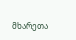მხარეთა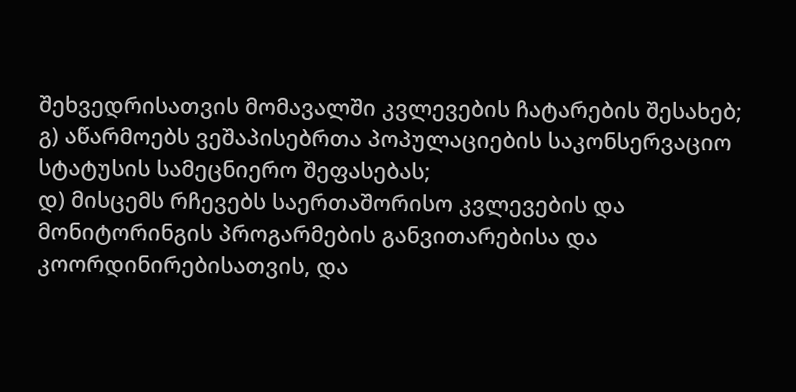შეხვედრისათვის მომავალში კვლევების ჩატარების შესახებ;
გ) აწარმოებს ვეშაპისებრთა პოპულაციების საკონსერვაციო სტატუსის სამეცნიერო შეფასებას;
დ) მისცემს რჩევებს საერთაშორისო კვლევების და მონიტორინგის პროგარმების განვითარებისა და კოორდინირებისათვის, და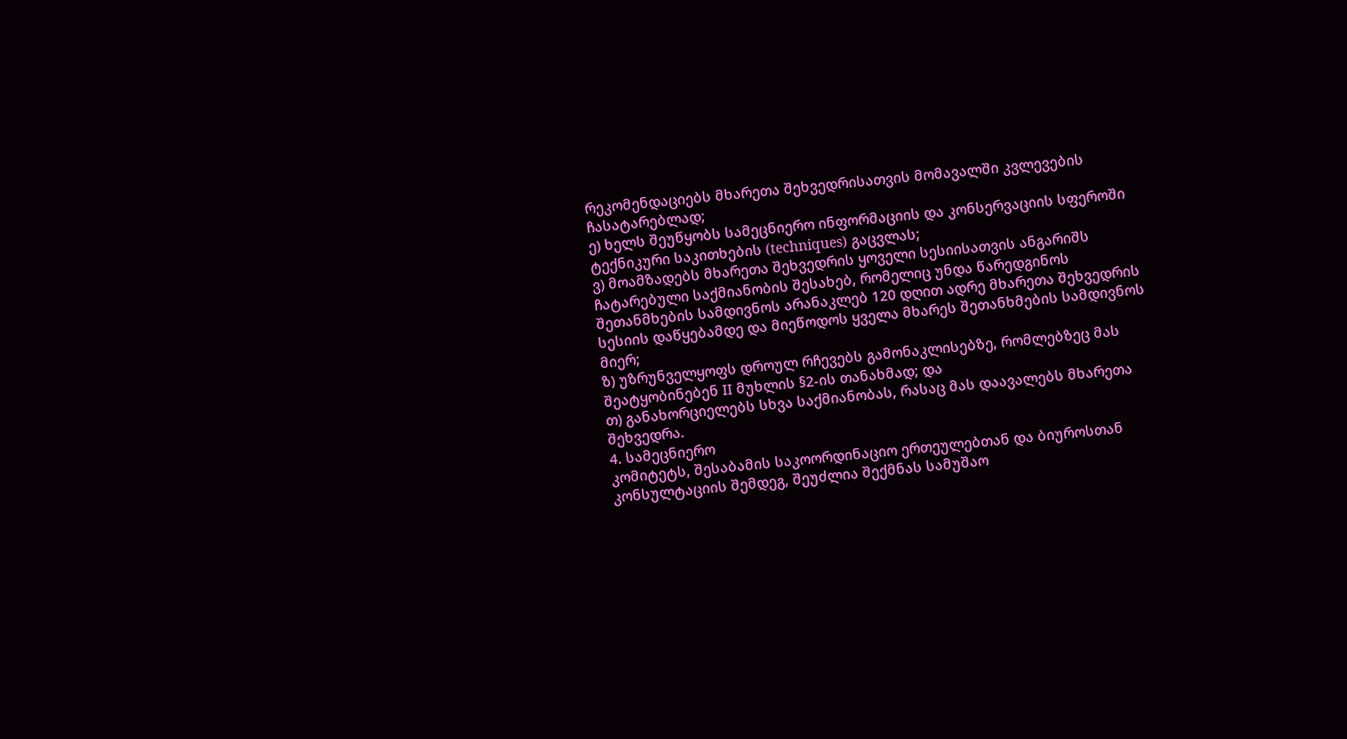რეკომენდაციებს მხარეთა შეხვედრისათვის მომავალში კვლევების ჩასატარებლად;
ე) ხელს შეუწყობს სამეცნიერო ინფორმაციის და კონსერვაციის სფეროში ტექნიკური საკითხების (techniques) გაცვლას;
ვ) მოამზადებს მხარეთა შეხვედრის ყოველი სესიისათვის ანგარიშს ჩატარებული საქმიანობის შესახებ, რომელიც უნდა წარედგინოს შეთანმხების სამდივნოს არანაკლებ 120 დღით ადრე მხარეთა შეხვედრის სესიის დაწყებამდე და მიეწოდოს ყველა მხარეს შეთანხმების სამდივნოს მიერ;
ზ) უზრუნველყოფს დროულ რჩევებს გამონაკლისებზე, რომლებზეც მას შეატყობინებენ II მუხლის §2-ის თანახმად; და
თ) განახორციელებს სხვა საქმიანობას, რასაც მას დაავალებს მხარეთა შეხვედრა.
4. სამეცნიერო
კომიტეტს, შესაბამის საკოორდინაციო ერთეულებთან და ბიუროსთან კონსულტაციის შემდეგ, შეუძლია შექმნას სამუშაო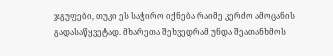ჯგუფები, თუკი ეს საჭირო იქნება რაიმე კერძო ამოცანის გადასაწყვეტად. მხარეთა შეხვედრამ უნდა შეათანხმოს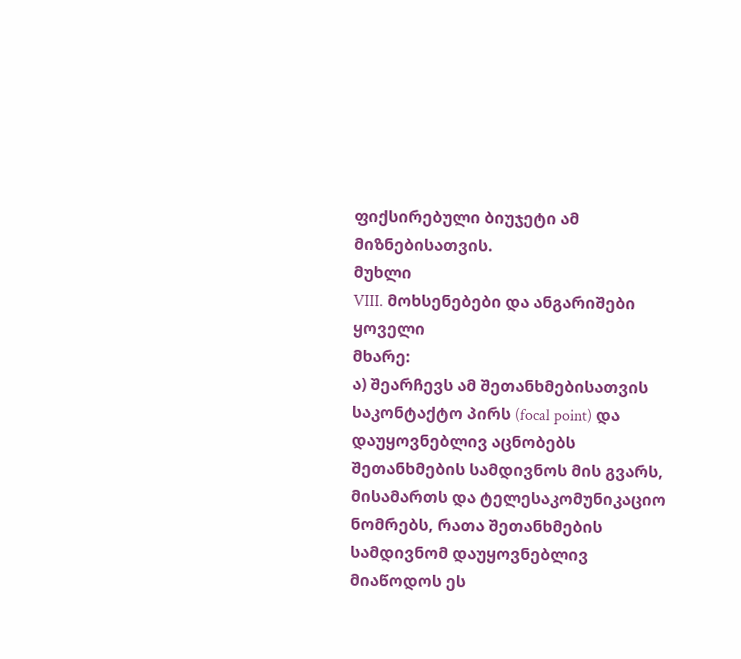ფიქსირებული ბიუჯეტი ამ მიზნებისათვის.
მუხლი
VIII. მოხსენებები და ანგარიშები
ყოველი
მხარე:
ა) შეარჩევს ამ შეთანხმებისათვის საკონტაქტო პირს (focal point) და დაუყოვნებლივ აცნობებს შეთანხმების სამდივნოს მის გვარს, მისამართს და ტელესაკომუნიკაციო ნომრებს, რათა შეთანხმების სამდივნომ დაუყოვნებლივ მიაწოდოს ეს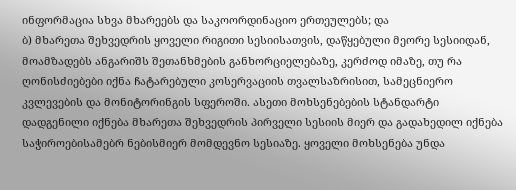ინფორმაცია სხვა მხარეებს და საკოორდინაციო ერთეულებს; და
ბ) მხარეთა შეხვედრის ყოველი რიგითი სესიისათვის, დაწყებული მეორე სესიიდან, მოამზადებს ანგარიშს შეთანხმების განხორციელებაზე, კერძოდ იმაზე, თუ რა ღონისძიებები იქნა ჩატარებული კოსერვაციის თვალსაზრისით, სამეცნიერო კვლევების და მონიტორინგის სფეროში. ასეთი მოხსენებების სტანდარტი დადგენილი იქნება მხარეთა შეხვედრის პირველი სესიის მიერ და გადახედილ იქნება საჭიროებისამებრ ნებისმიერ მომდევნო სესიაზე. ყოველი მოხსენება უნდა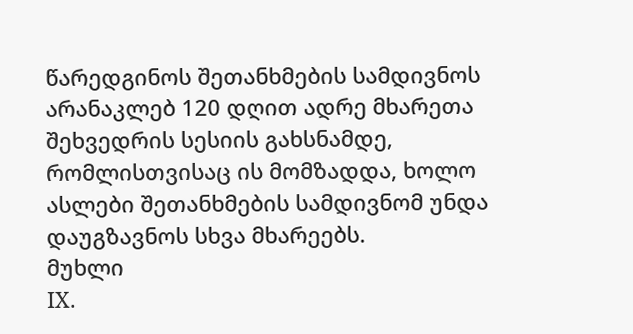წარედგინოს შეთანხმების სამდივნოს არანაკლებ 120 დღით ადრე მხარეთა შეხვედრის სესიის გახსნამდე, რომლისთვისაც ის მომზადდა, ხოლო ასლები შეთანხმების სამდივნომ უნდა დაუგზავნოს სხვა მხარეებს.
მუხლი
IX.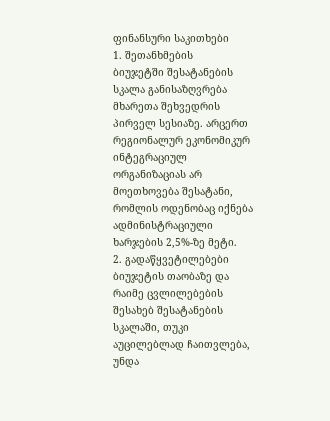ფინანსური საკითხები
1. შეთანხმების
ბიუჯეტში შესატანების სკალა განისაზღვრება მხარეთა შეხვედრის პირველ სესიაზე. არცერთ რეგიონალურ ეკონომიკურ ინტეგრაციულ ორგანიზაციას არ მოეთხოვება შესატანი, რომლის ოდენობაც იქნება ადმინისტრაციული ხარჯების 2,5%-ზე მეტი.
2. გადაწყვეტილებები
ბიუჯეტის თაობაზე და რაიმე ცვლილებების შესახებ შესატანების სკალაში, თუკი აუცილებლად ჩაითვლება, უნდა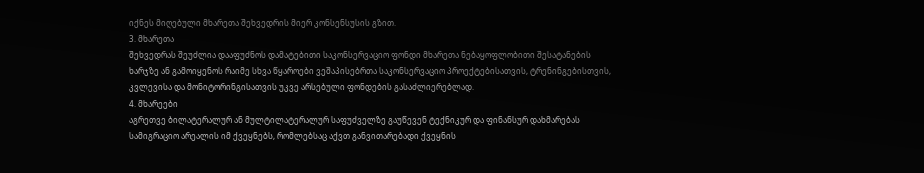იქნეს მიღებული მხარეთა შეხვედრის მიერ კონსენსუსის გზით.
3. მხარეთა
შეხვედრას შეუძლია დააფუძნოს დამატებითი საკონსერვაციო ფონდი მხარეთა ნებაყოფლობითი შესატანების ხარჯზე ან გამოიყენოს რაიმე სხვა წყაროები ვეშაპისებრთა საკონსერვაციო პროექტებისათვის, ტრენინგებისთვის, კვლევისა და მონიტორინგისათვის უკვე არსებული ფონდების გასაძლიერებლად.
4. მხარეები
აგრეთვე ბილატერალურ ან მულტილატერალურ საფუძველზე გაუწევენ ტექნიკურ და ფინანსურ დახმარებას სამიგრაციო არეალის იმ ქვეყნებს, რომლებსაც აქვთ განვითარებადი ქვეყნის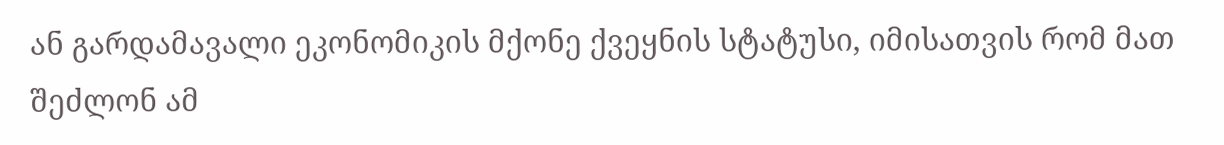ან გარდამავალი ეკონომიკის მქონე ქვეყნის სტატუსი, იმისათვის რომ მათ შეძლონ ამ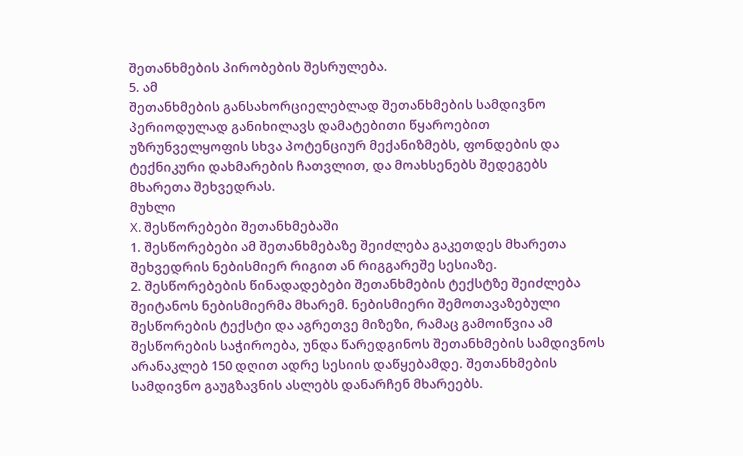შეთანხმების პირობების შესრულება.
5. ამ
შეთანხმების განსახორციელებლად შეთანხმების სამდივნო პერიოდულად განიხილავს დამატებითი წყაროებით უზრუნველყოფის სხვა პოტენციურ მექანიზმებს, ფონდების და ტექნიკური დახმარების ჩათვლით, და მოახსენებს შედეგებს მხარეთა შეხვედრას.
მუხლი
X. შესწორებები შეთანხმებაში
1. შესწორებები ამ შეთანხმებაზე შეიძლება გაკეთდეს მხარეთა შეხვედრის ნებისმიერ რიგით ან რიგგარეშე სესიაზე.
2. შესწორებების წინადადებები შეთანხმების ტექსტზე შეიძლება შეიტანოს ნებისმიერმა მხარემ. ნებისმიერი შემოთავაზებული შესწორების ტექსტი და აგრეთვე მიზეზი, რამაც გამოიწვია ამ შესწორების საჭიროება, უნდა წარედგინოს შეთანხმების სამდივნოს არანაკლებ 150 დღით ადრე სესიის დაწყებამდე. შეთანხმების სამდივნო გაუგზავნის ასლებს დანარჩენ მხარეებს.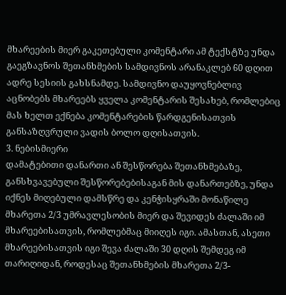მხარეების მიერ გაკეთებული კომენტარი ამ ტექსტზე უნდა გაეგზავნოს შეთანხმების სამდივნოს არანაკლებ 60 დღით ადრე სესიის გახსნამდე. სამდივნო დაუყოვნებლივ აცნობებს მხარეებს ყველა კომენტარის შესახებ, რომლებიც მას ხელთ ექნება კომენტარების წარდგენისათვის განსაზღვრული ვადის ბოლო დღისათვის.
3. ნებისმიერი
დამატებითი დანართი ან შესწორება შეთანხმებაზე, განსხვავებული შესწორებებისაგან მის დანართებზე, უნდა იქნეს მიღებული დამსწრე და კენჭისყრაში მონაწილე მხარეთა 2/3 უმრავლესობის მიერ და შევიდეს ძალაში იმ მხარეებისათვის, რომლებმაც მიიღეს იგი. ამასთან, ასეთი მხარეებისათვის იგი შევა ძალაში 30 დღის შემდეგ იმ თარიღიდან, როდესაც შეთანხმების მხარეთა 2/3-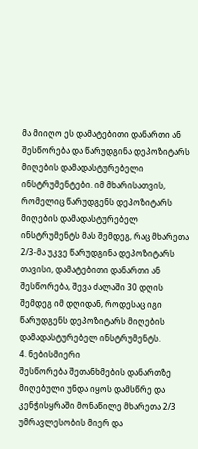მა მიიღო ეს დამატებითი დანართი ან შესწორება და წარუდგინა დეპოზიტარს მიღების დამადასტურებელი ინსტრუმენტები. იმ მხარისათვის, რომელიც წარუდგენს დეპოზიტარს მიღების დამადასტურებელ ინსტრუმენტს მას შემდეგ, რაც მხარეთა 2/3-მა უკვე წარუდგინა დეპოზიტარს თავისი, დამატებითი დანართი ან შესწორება, შევა ძალაში 30 დღის შემდეგ იმ დღიდან, როდესაც იგი წარუდგენს დეპოზიტარს მიღების დამადასტურებელ ინსტრუმენტს.
4. ნებისმიერი
შესწორება შეთანხმების დანართზე მიღებული უნდა იყოს დამსწრე და კენჭისყრაში მონაწილე მხარეთა 2/3 უმრავლესობის მიერ და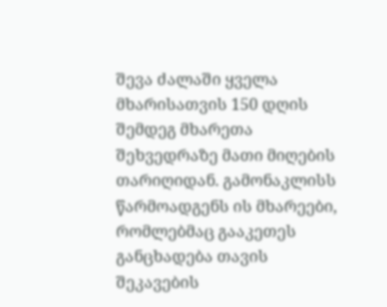შევა ძალაში ყველა მხარისათვის 150 დღის შემდეგ მხარეთა შეხვედრაზე მათი მიღების თარიღიდან. გამონაკლისს წარმოადგენს ის მხარეები, რომლებმაც გააკეთეს განცხადება თავის შეკავების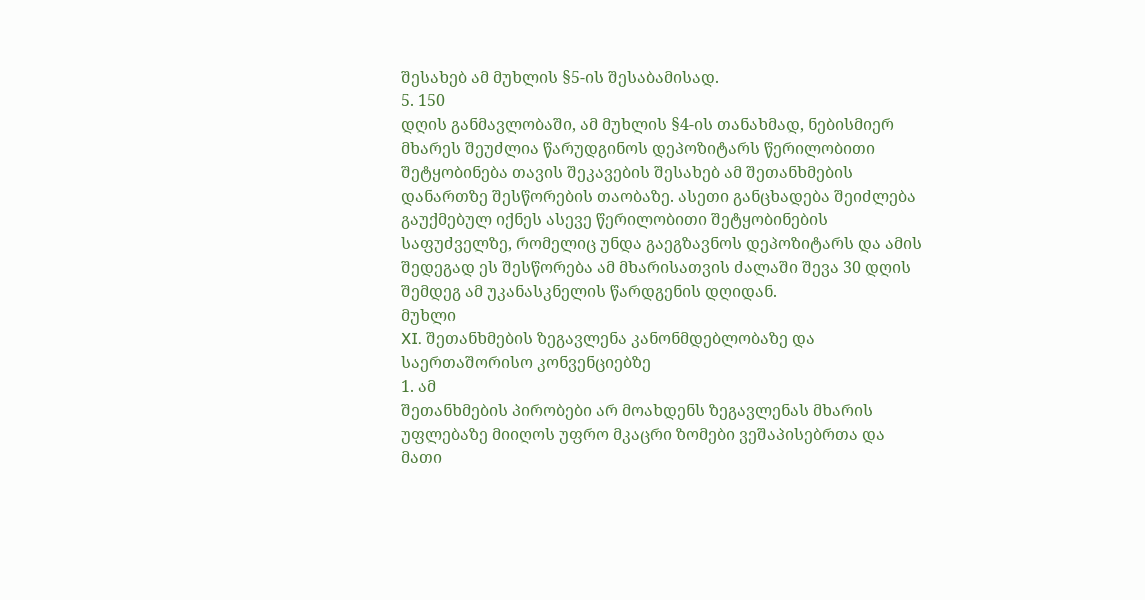შესახებ ამ მუხლის §5-ის შესაბამისად.
5. 150
დღის განმავლობაში, ამ მუხლის §4-ის თანახმად, ნებისმიერ მხარეს შეუძლია წარუდგინოს დეპოზიტარს წერილობითი შეტყობინება თავის შეკავების შესახებ ამ შეთანხმების დანართზე შესწორების თაობაზე. ასეთი განცხადება შეიძლება გაუქმებულ იქნეს ასევე წერილობითი შეტყობინების საფუძველზე, რომელიც უნდა გაეგზავნოს დეპოზიტარს და ამის შედეგად ეს შესწორება ამ მხარისათვის ძალაში შევა 30 დღის შემდეგ ამ უკანასკნელის წარდგენის დღიდან.
მუხლი
XI. შეთანხმების ზეგავლენა კანონმდებლობაზე და საერთაშორისო კონვენციებზე
1. ამ
შეთანხმების პირობები არ მოახდენს ზეგავლენას მხარის უფლებაზე მიიღოს უფრო მკაცრი ზომები ვეშაპისებრთა და მათი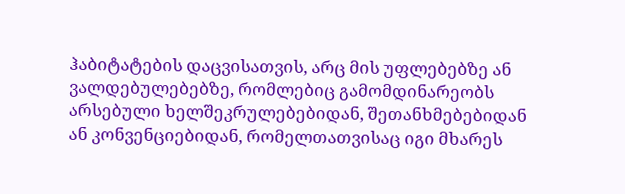ჰაბიტატების დაცვისათვის, არც მის უფლებებზე ან ვალდებულებებზე, რომლებიც გამომდინარეობს არსებული ხელშეკრულებებიდან, შეთანხმებებიდან ან კონვენციებიდან, რომელთათვისაც იგი მხარეს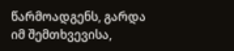წარმოადგენს, გარდა იმ შემთხვევისა,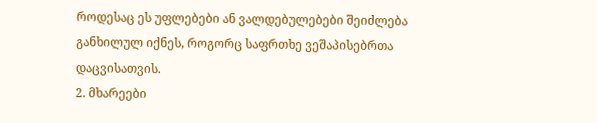როდესაც ეს უფლებები ან ვალდებულებები შეიძლება განხილულ იქნეს, როგორც საფრთხე ვეშაპისებრთა დაცვისათვის.
2. მხარეები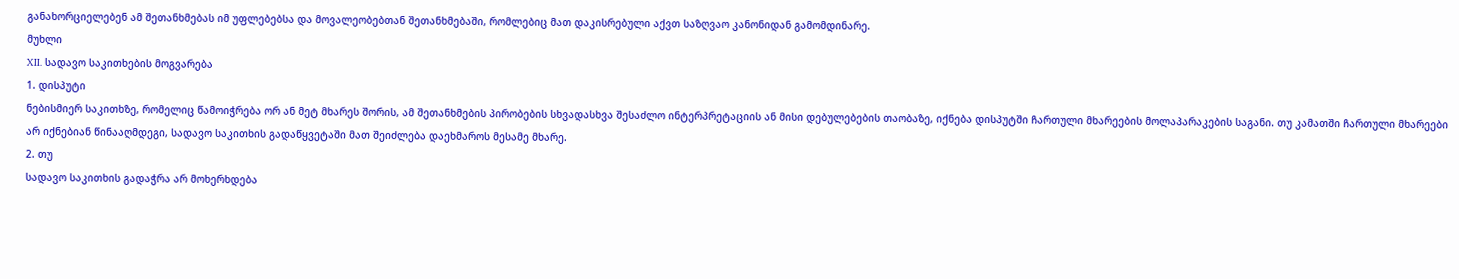განახორციელებენ ამ შეთანხმებას იმ უფლებებსა და მოვალეობებთან შეთანხმებაში, რომლებიც მათ დაკისრებული აქვთ საზღვაო კანონიდან გამომდინარე.
მუხლი
XII. სადავო საკითხების მოგვარება
1. დისპუტი
ნებისმიერ საკითხზე, რომელიც წამოიჭრება ორ ან მეტ მხარეს შორის, ამ შეთანხმების პირობების სხვადასხვა შესაძლო ინტერპრეტაციის ან მისი დებულებების თაობაზე, იქნება დისპუტში ჩართული მხარეების მოლაპარაკების საგანი. თუ კამათში ჩართული მხარეები არ იქნებიან წინააღმდეგი, სადავო საკითხის გადაწყვეტაში მათ შეიძლება დაეხმაროს მესამე მხარე.
2. თუ
სადავო საკითხის გადაჭრა არ მოხერხდება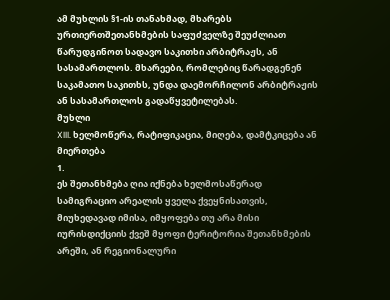ამ მუხლის §1-ის თანახმად, მხარებს ურთიერთშეთანხმების საფუძველზე შეუძლიათ წარუდგინოთ სადავო საკითხი არბიტრაჟს, ან სასამართლოს. მხარეები, რომლებიც წარადგენენ საკამათო საკითხს, უნდა დაემორჩილონ არბიტრაჟის ან სასამართლოს გადაწყვეტილებას.
მუხლი
XIII. ხელმოწერა, რატიფიკაცია, მიღება, დამტკიცება ან მიერთება
1.
ეს შეთანხმება ღია იქნება ხელმოსაწერად სამიგრაციო არეალის ყველა ქვეყნისათვის, მიუხედავად იმისა, იმყოფება თუ არა მისი იურისდიქციის ქვეშ მყოფი ტერიტორია შეთანხმების არეში, ან რეგიონალური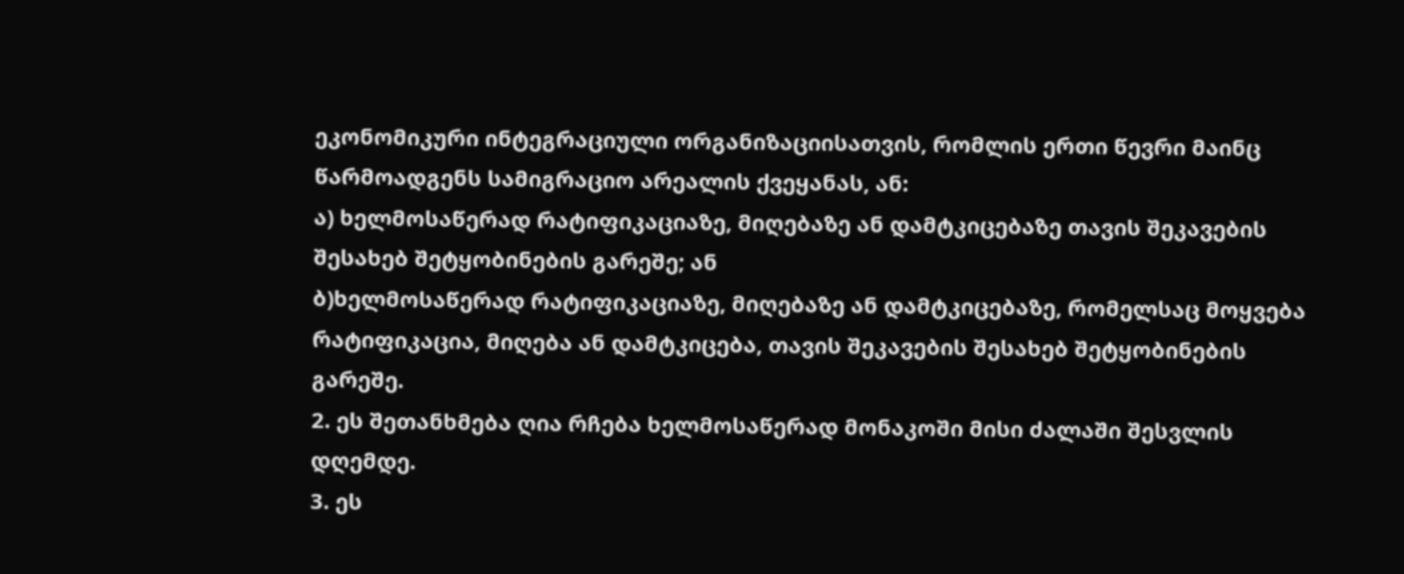ეკონომიკური ინტეგრაციული ორგანიზაციისათვის, რომლის ერთი წევრი მაინც წარმოადგენს სამიგრაციო არეალის ქვეყანას, ან:
ა) ხელმოსაწერად რატიფიკაციაზე, მიღებაზე ან დამტკიცებაზე თავის შეკავების შესახებ შეტყობინების გარეშე; ან
ბ)ხელმოსაწერად რატიფიკაციაზე, მიღებაზე ან დამტკიცებაზე, რომელსაც მოყვება რატიფიკაცია, მიღება ან დამტკიცება, თავის შეკავების შესახებ შეტყობინების გარეშე.
2. ეს შეთანხმება ღია რჩება ხელმოსაწერად მონაკოში მისი ძალაში შესვლის დღემდე.
3. ეს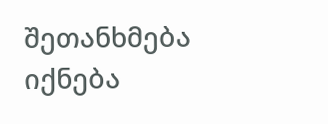შეთანხმება იქნება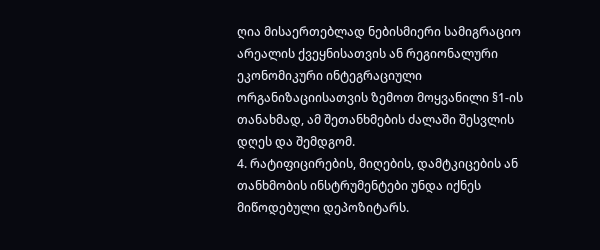ღია მისაერთებლად ნებისმიერი სამიგრაციო არეალის ქვეყნისათვის ან რეგიონალური ეკონომიკური ინტეგრაციული ორგანიზაციისათვის ზემოთ მოყვანილი §1-ის თანახმად, ამ შეთანხმების ძალაში შესვლის დღეს და შემდგომ.
4. რატიფიცირების, მიღების, დამტკიცების ან თანხმობის ინსტრუმენტები უნდა იქნეს მიწოდებული დეპოზიტარს.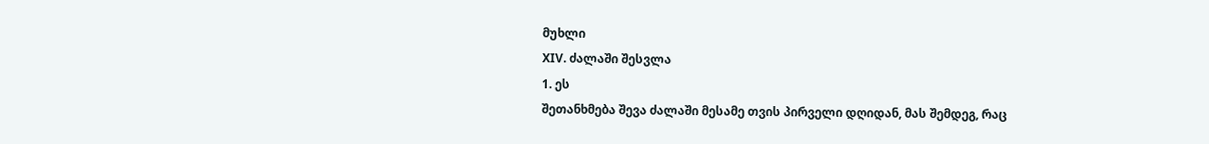მუხლი
XIV. ძალაში შესვლა
1. ეს
შეთანხმება შევა ძალაში მესამე თვის პირველი დღიდან, მას შემდეგ, რაც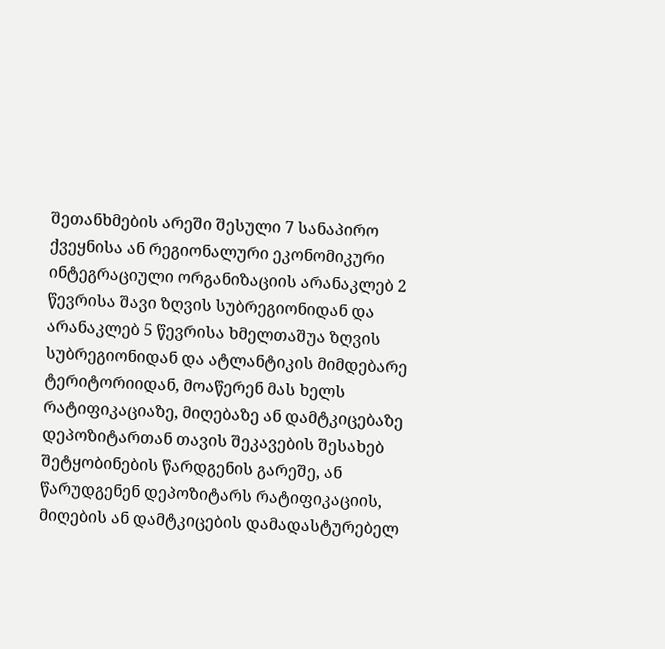შეთანხმების არეში შესული 7 სანაპირო ქვეყნისა ან რეგიონალური ეკონომიკური ინტეგრაციული ორგანიზაციის არანაკლებ 2 წევრისა შავი ზღვის სუბრეგიონიდან და არანაკლებ 5 წევრისა ხმელთაშუა ზღვის სუბრეგიონიდან და ატლანტიკის მიმდებარე ტერიტორიიდან, მოაწერენ მას ხელს რატიფიკაციაზე, მიღებაზე ან დამტკიცებაზე დეპოზიტართან თავის შეკავების შესახებ შეტყობინების წარდგენის გარეშე, ან წარუდგენენ დეპოზიტარს რატიფიკაციის, მიღების ან დამტკიცების დამადასტურებელ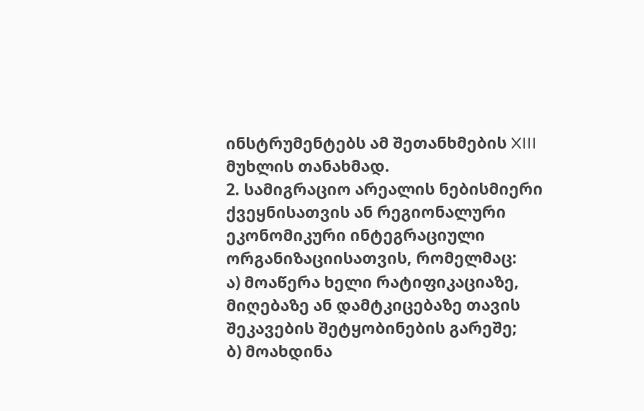ინსტრუმენტებს ამ შეთანხმების XIII მუხლის თანახმად.
2. სამიგრაციო არეალის ნებისმიერი ქვეყნისათვის ან რეგიონალური ეკონომიკური ინტეგრაციული ორგანიზაციისათვის, რომელმაც:
ა) მოაწერა ხელი რატიფიკაციაზე, მიღებაზე ან დამტკიცებაზე თავის შეკავების შეტყობინების გარეშე;
ბ) მოახდინა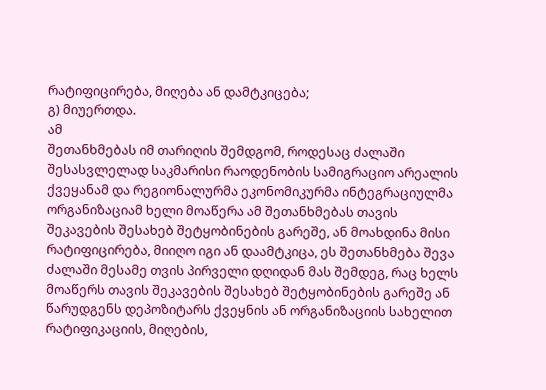რატიფიცირება, მიღება ან დამტკიცება;
გ) მიუერთდა.
ამ
შეთანხმებას იმ თარიღის შემდგომ, როდესაც ძალაში შესასვლელად საკმარისი რაოდენობის სამიგრაციო არეალის ქვეყანამ და რეგიონალურმა ეკონომიკურმა ინტეგრაციულმა ორგანიზაციამ ხელი მოაწერა ამ შეთანხმებას თავის შეკავების შესახებ შეტყობინების გარეშე, ან მოახდინა მისი რატიფიცირება, მიიღო იგი ან დაამტკიცა, ეს შეთანხმება შევა ძალაში მესამე თვის პირველი დღიდან მას შემდეგ, რაც ხელს მოაწერს თავის შეკავების შესახებ შეტყობინების გარეშე ან წარუდგენს დეპოზიტარს ქვეყნის ან ორგანიზაციის სახელით რატიფიკაციის, მიღების,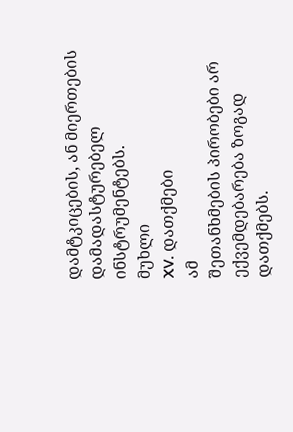დამტკიცების, ან მიერთების დამადასტურებელ ინსტრუმენტებს.
მუხლი
XV. დათქმები
ამ
შეთანხმების პირობები არ ექვემდებარება ზოგად დათქმებს.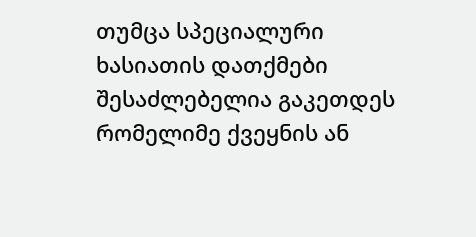თუმცა სპეციალური ხასიათის დათქმები შესაძლებელია გაკეთდეს რომელიმე ქვეყნის ან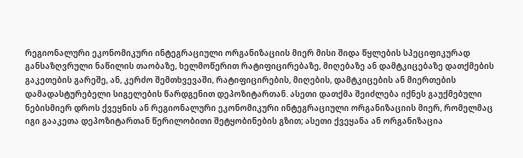რეგიონალური ეკონომიკური ინტეგრაციული ორგანიზაციის მიერ მისი შიდა წყლების სპეციფიკურად განსაზღვრული ნაწილის თაობაზე, ხელმოწერით რატიფიცირებაზე, მიღებაზე ან დამტკიცებაზე დათქმების გაკეთების გარეშე, ან, კერძო შემთხვევაში, რატიფიცირების, მიღების, დამტკიცების ან მიერთების დამადასტურებელი სიგელების წარდგენით დეპოზიტართან. ასეთი დათქმა შეიძლება იქნეს გაუქმებული ნებისმიერ დროს ქვეყნის ან რეგიონალური ეკონომიკური ინტეგრაციული ორგანიზაციის მიერ, რომელმაც იგი გააკეთა დეპოზიტართან წერილობითი შეტყობინების გზით; ასეთი ქვეყანა ან ორგანიზაცია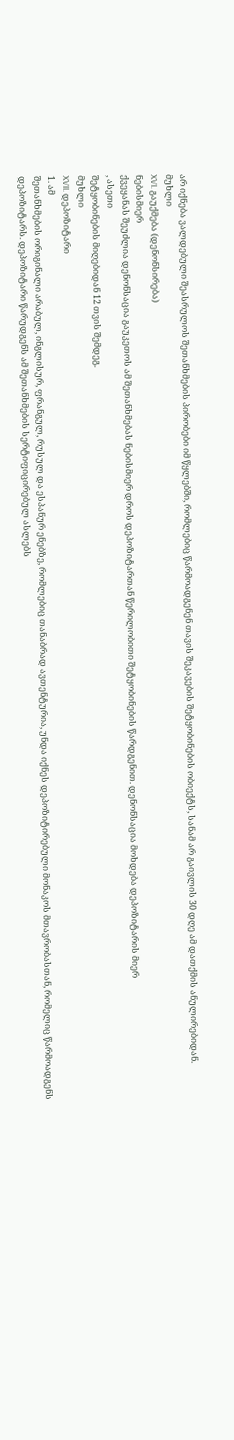არ იქნება ვალდებული შეასრულოს შეთანხმების პირობები იმ წყლებში, რომლებიც წარმოადგენენ თავის შეკავების შეტყობინების ობიექტს, სანამ არ გაივლის 30 დღე ამ დათქმის ანულირებიდან.
მუხლი
XVI. გაუქმება (დენონსირება)
ნებისმიერ
ქვეყანას შეუძლია დენონსაცია გაუკეთოს ამ შეთანხმებას ნებისმიერ დროს დეპოზიტართან წერილობითი შეტყობინების წარდგენით. დენონსაცია მოხდება დეპოზიტარის მიერ
, ასეთი
შეტყობინების მიღებიდან 12 თვის შემდეგ.
მუხლი
XVII. დეპოზიტარი
1. ამ
შეთანხმების ორიგინალი არაბულ, ინგლისურ, ფრანგულ, რუსულ და ესპანურ ენებზე, რომლებიც თანაბრად ავთენტურია, უნდა იქნეს დეპოზიტირებული მონაკოს მთავრობასთან, რომელიც წარმოადგენს დეპოზიტარს. დეპოზიტარი წარუდგენს ამ შეთანხმების სერტიფიცირებულ ასლებს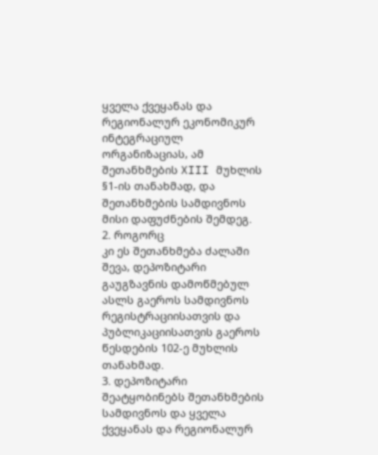ყველა ქვეყანას და რეგიონალურ ეკონომიკურ ინტეგრაციულ ორგანიზაციას, ამ შეთანხმების XIII მუხლის §1-ის თანახმად, და შეთანხმების სამდივნოს მისი დაფუძნების შემდეგ.
2. როგორც
კი ეს შეთანხმება ძალაში შევა, დეპოზიტარი გაუგზავნის დამოწმებულ ასლს გაეროს სამდივნოს რეგისტრაციისათვის და პუბლიკაციისათვის გაეროს წესდების 102-ე მუხლის თანახმად.
3. დეპოზიტარი შეატყობინებს შეთანხმების სამდივნოს და ყველა ქვეყანას და რეგიონალურ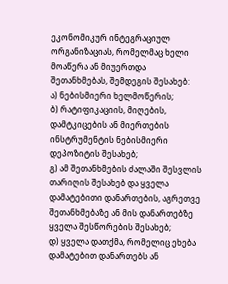ეკონომიკურ ინტეგრაციულ ორგანიზაციას, რომელმაც ხელი მოაწერა ან მიუერთდა შეთანხმებას, შემდეგის შესახებ:
ა) ნებისმიერი ხელმოწერის;
ბ) რატიფიკაციის, მიღების, დამტკიცების ან მიერთების ინსტრუმენტის ნებისმიერი დეპოზიტის შესახებ;
გ) ამ შეთანხმების ძალაში შესვლის თარიღის შესახებ და ყველა დამატებითი დანართების, აგრეთვე შეთანხმებაზე ან მის დანართებზე ყველა შესწორების შესახებ;
დ) ყველა დათქმა, რომელიც ეხება დამატებით დანართებს ან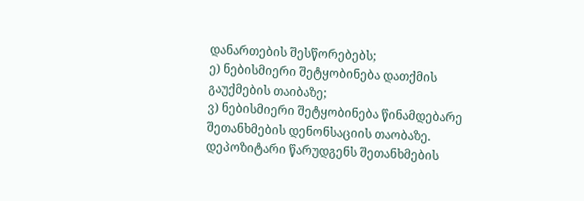დანართების შესწორებებს;
ე) ნებისმიერი შეტყობინება დათქმის გაუქმების თაიბაზე;
ვ) ნებისმიერი შეტყობინება წინამდებარე შეთანხმების დენონსაციის თაობაზე.
დეპოზიტარი წარუდგენს შეთანხმების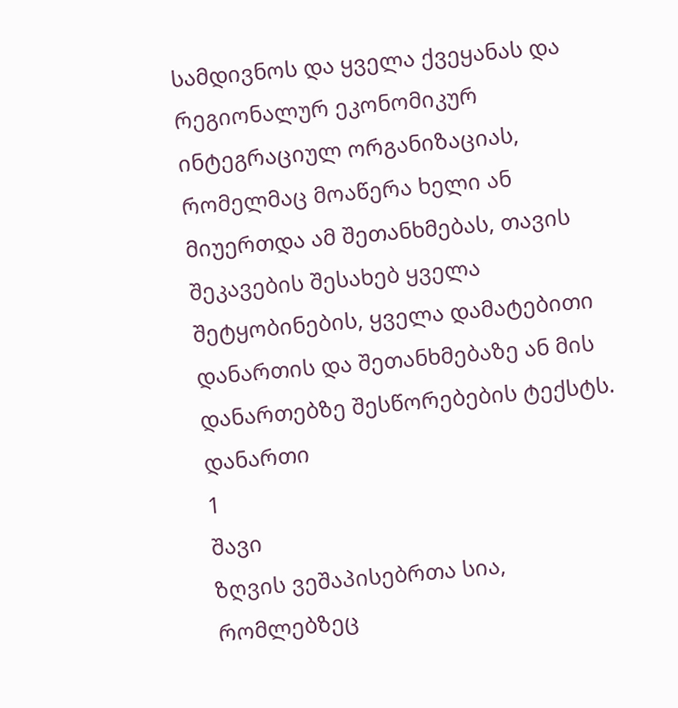სამდივნოს და ყველა ქვეყანას და რეგიონალურ ეკონომიკურ ინტეგრაციულ ორგანიზაციას, რომელმაც მოაწერა ხელი ან მიუერთდა ამ შეთანხმებას, თავის შეკავების შესახებ ყველა შეტყობინების, ყველა დამატებითი დანართის და შეთანხმებაზე ან მის დანართებზე შესწორებების ტექსტს.
დანართი
1
შავი
ზღვის ვეშაპისებრთა სია, რომლებზეც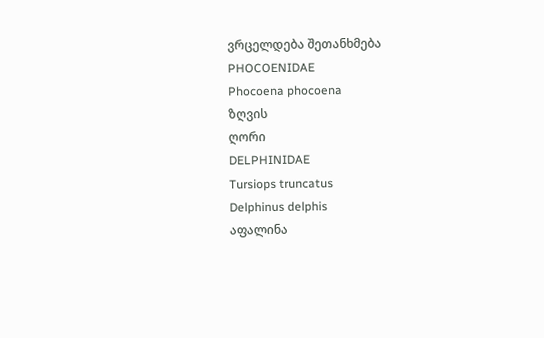ვრცელდება შეთანხმება
PHOCOENIDAE
Phocoena phocoena
ზღვის
ღორი
DELPHINIDAE
Tursiops truncatus
Delphinus delphis
აფალინა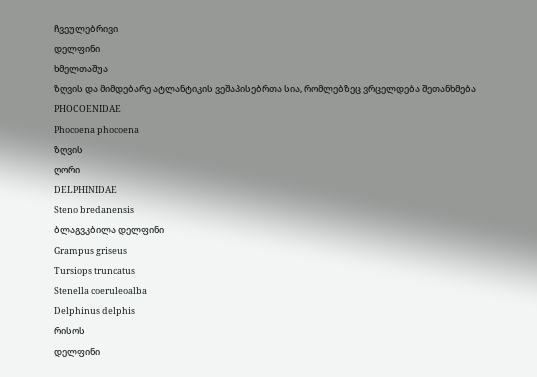ჩვეულებრივი
დელფინი
ხმელთაშუა
ზღვის და მიმდებარე ატლანტიკის ვეშაპისებრთა სია, რომლებზეც ვრცელდება შეთანხმება
PHOCOENIDAE
Phocoena phocoena
ზღვის
ღორი
DELPHINIDAE
Steno bredanensis
ბლაგვკბილა დელფინი
Grampus griseus
Tursiops truncatus
Stenella coeruleoalba
Delphinus delphis
რისოს
დელფინი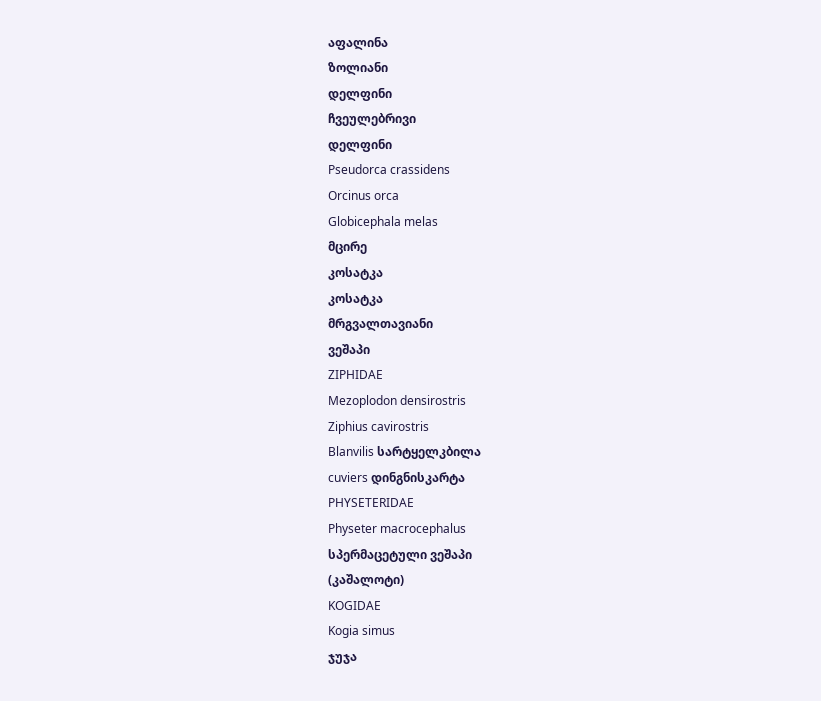აფალინა
ზოლიანი
დელფინი
ჩვეულებრივი
დელფინი
Pseudorca crassidens
Orcinus orca
Globicephala melas
მცირე
კოსატკა
კოსატკა
მრგვალთავიანი
ვეშაპი
ZIPHIDAE
Mezoplodon densirostris
Ziphius cavirostris
Blanvilis სარტყელკბილა
cuviers დინგნისკარტა
PHYSETERIDAE
Physeter macrocephalus
სპერმაცეტული ვეშაპი
(კაშალოტი)
KOGIDAE
Kogia simus
ჯუჯა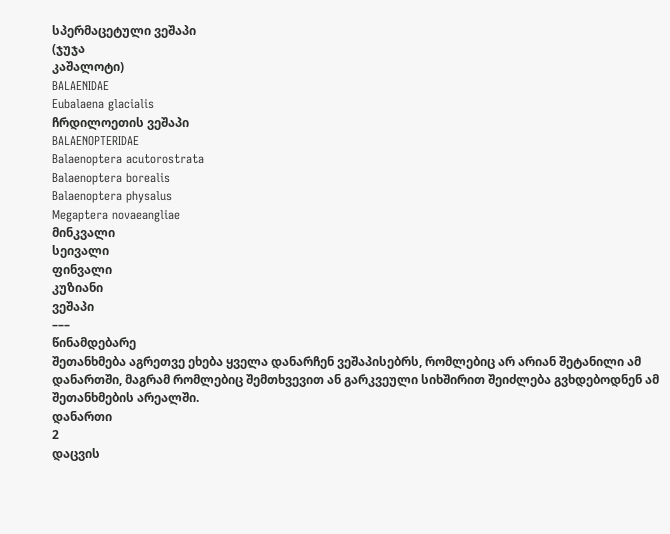სპერმაცეტული ვეშაპი
(ჯუჯა
კაშალოტი)
BALAENIDAE
Eubalaena glacialis
ჩრდილოეთის ვეშაპი
BALAENOPTERIDAE
Balaenoptera acutorostrata
Balaenoptera borealis
Balaenoptera physalus
Megaptera novaeangliae
მინკვალი
სეივალი
ფინვალი
კუზიანი
ვეშაპი
–––
წინამდებარე
შეთანხმება აგრეთვე ეხება ყველა დანარჩენ ვეშაპისებრს, რომლებიც არ არიან შეტანილი ამ დანართში, მაგრამ რომლებიც შემთხვევით ან გარკვეული სიხშირით შეიძლება გვხდებოდნენ ამ შეთანხმების არეალში.
დანართი
2
დაცვის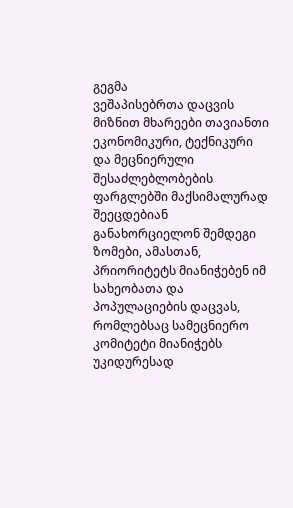გეგმა
ვეშაპისებრთა დაცვის მიზნით მხარეები თავიანთი ეკონომიკური, ტექნიკური და მეცნიერული შესაძლებლობების ფარგლებში მაქსიმალურად შეეცდებიან განახორციელონ შემდეგი ზომები, ამასთან, პრიორიტეტს მიანიჭებენ იმ სახეობათა და პოპულაციების დაცვას, რომლებსაც სამეცნიერო კომიტეტი მიანიჭებს უკიდურესად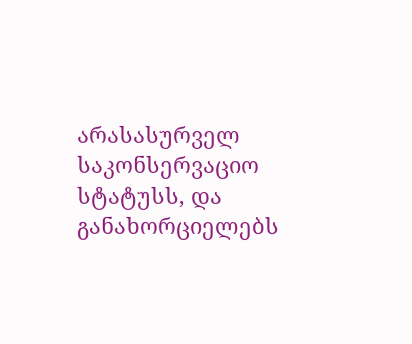არასასურველ საკონსერვაციო სტატუსს, და განახორციელებს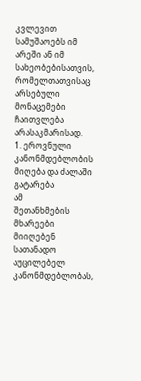კვლევით სამუშაოებს იმ არეში ან იმ სახეობებისათვის, რომელთათვისაც არსებული მონაცემები ჩაითვლება არასაკმარისად.
1. ეროვნული
კანონმდებლობის მიღება და ძალაში გატარება
ამ
შეთანხმების მხარეები მიიღებენ სათანადო აუცილებელ კანონმდებლობას,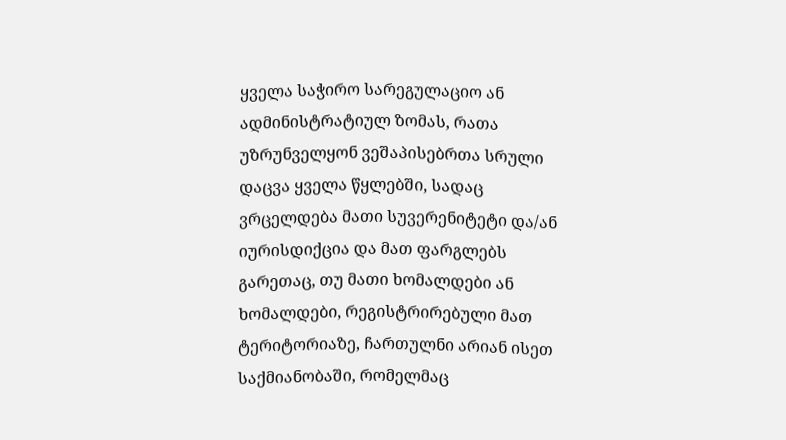ყველა საჭირო სარეგულაციო ან ადმინისტრატიულ ზომას, რათა უზრუნველყონ ვეშაპისებრთა სრული დაცვა ყველა წყლებში, სადაც ვრცელდება მათი სუვერენიტეტი და/ან იურისდიქცია და მათ ფარგლებს გარეთაც, თუ მათი ხომალდები ან ხომალდები, რეგისტრირებული მათ ტერიტორიაზე, ჩართულნი არიან ისეთ საქმიანობაში, რომელმაც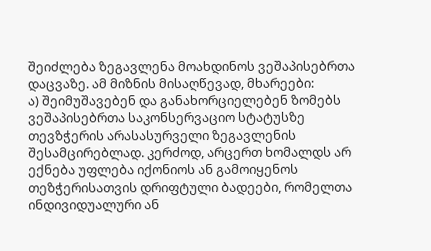შეიძლება ზეგავლენა მოახდინოს ვეშაპისებრთა დაცვაზე. ამ მიზნის მისაღწევად, მხარეები:
ა) შეიმუშავებენ და განახორციელებენ ზომებს ვეშაპისებრთა საკონსერვაციო სტატუსზე თევზჭერის არასასურველი ზეგავლენის შესამცირებლად. კერძოდ, არცერთ ხომალდს არ ექნება უფლება იქონიოს ან გამოიყენოს თეზჭერისათვის დრიფტული ბადეები, რომელთა ინდივიდუალური ან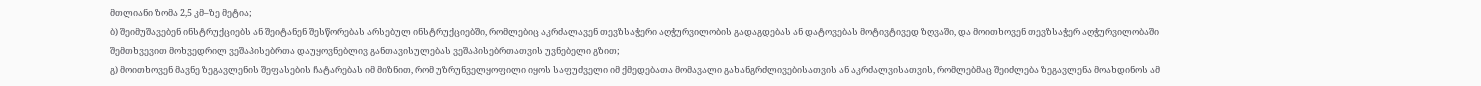მთლიანი ზომა 2,5 კმ–ზე მეტია;
ბ) შეიმუშავებენ ინსტრუქციებს ან შეიტანენ შესწორებას არსებულ ინსტრუქციებში, რომლებიც აკრძალავენ თევზსაჭერი აღჭურვილობის გადაგდებას ან დატოვებას მოტივტივედ ზღვაში, და მოითხოვენ თევზსაჭერ აღჭურვილობაში შემთხვევით მოხვედრილ ვეშაპისებრთა დაუყოვნებლივ განთავისულებას ვეშაპისებრთათვის უვნებელი გზით;
გ) მოითხოვენ მავნე ზეგავლენის შეფასების ჩატარებას იმ მიზნით, რომ უზრუნველყოფილი იყოს საფუძველი იმ ქმედებათა მომავალი გახანგრძლივებისათვის ან აკრძალვისათვის, რომლებმაც შეიძლება ზეგავლენა მოახდინოს ამ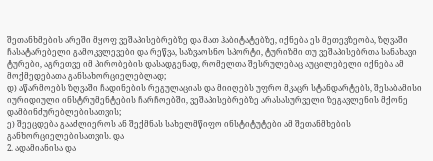შეთანხმების არეში მყოფ ვეშაპისებრებზე და მათ ჰაბიტატებზე, იქნება ეს მეთევზეობა, ზღვაში ჩასატარებელი გამოკვლევები და რეწვა, საზვაოსნო სპორტი, ტურიზმი თუ ვეშაპისებრთა სანახავი ტურები, აგრეთვე იმ პირობების დასადგენად, რომელთა შესრულებაც აუცილებელი იქნება ამ მოქმედებათა განსახორციელებლად;
დ) აწარმოებს ზღვაში ჩადინების რეგულაციას და მიიღებს უფრო მკაცრ სტანდარტებს, შესაბამისი იურიდიული ინსტრუმენტების ჩარჩოებში, ვეშაპისებრებზე არასასურველი ზეგავლენის მქონე დამბინძურებლებისათვის;
ე) შეეცდება გააძლიეროს ან შექმნას სახელმწიფო ინსტიტუტები ამ შეთანმხების განხორციელებისათვის. და
2. ადამიანისა და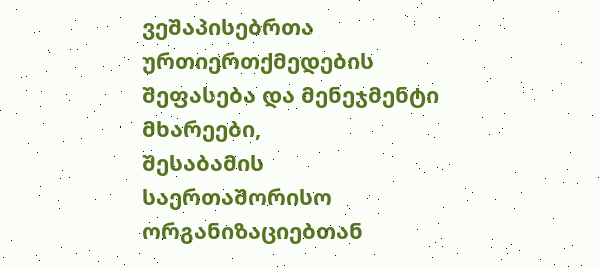ვეშაპისებრთა ურთიერთქმედების შეფასება და მენეჯმენტი
მხარეები,
შესაბამის საერთაშორისო ორგანიზაციებთან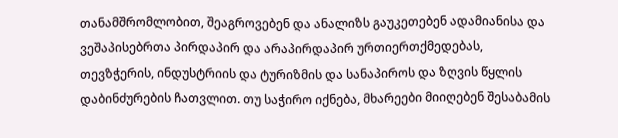თანამშრომლობით, შეაგროვებენ და ანალიზს გაუკეთებენ ადამიანისა და ვეშაპისებრთა პირდაპირ და არაპირდაპირ ურთიერთქმედებას, თევზჭერის, ინდუსტრიის და ტურიზმის და სანაპიროს და ზღვის წყლის დაბინძურების ჩათვლით. თუ საჭირო იქნება, მხარეები მიიღებენ შესაბამის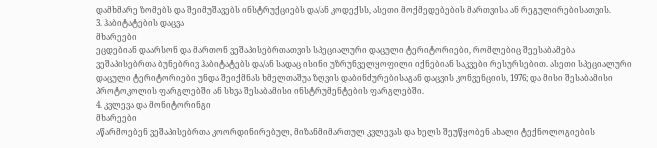დამხმარე ზომებს და შეიმუშავებს ინსტრუქციებს და/ან კოდექსს, ასეთი მოქმედებების მართვისა ან რეგულირებისათვის.
3. ჰაბიტატების დაცვა
მხარეები
ეცდებიან დაარსონ და მართონ ვეშაპისებრთათვის სპეციალური დაცული ტერიტორიები, რომლებიც შეესაბამება ვეშაპისებრთა ბუნებრივ ჰაბიტატებს და/ან სადაც ისინი უზრუნველყოფილი იქნებიან საკვები რესურსებით. ასეთი სპეციალური დაცული ტერიტორიები უნდა შეიქმნას ხმელთაშუა ზღვის დაბინძურებისაგან დაცვის კონვენციის, 1976; და მისი შესაბამისი პროტოკოლის ფარგლებში ან სხვა შესაბამისი ინსტრუმენტების ფარგლებში.
4. კვლევა და მონიტორინგი
მხარეები
აწარმოებენ ვეშაპისებრთა კოორდინირებულ, მიზანმიმართულ კვლევას და ხელს შეუწყობენ ახალი ტექნოლოგიების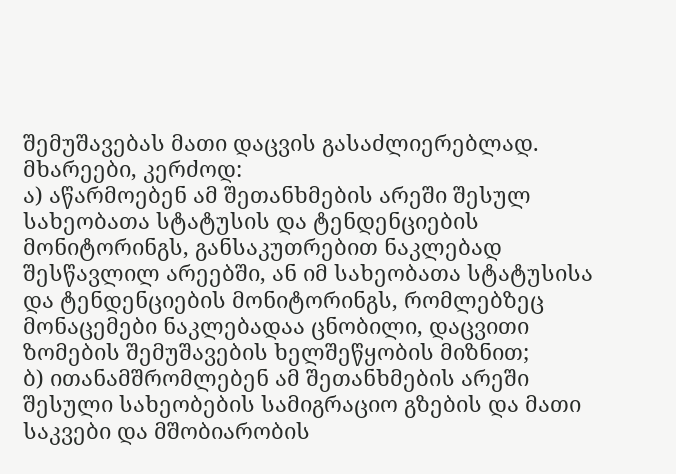შემუშავებას მათი დაცვის გასაძლიერებლად. მხარეები, კერძოდ:
ა) აწარმოებენ ამ შეთანხმების არეში შესულ სახეობათა სტატუსის და ტენდენციების მონიტორინგს, განსაკუთრებით ნაკლებად შესწავლილ არეებში, ან იმ სახეობათა სტატუსისა და ტენდენციების მონიტორინგს, რომლებზეც მონაცემები ნაკლებადაა ცნობილი, დაცვითი ზომების შემუშავების ხელშეწყობის მიზნით;
ბ) ითანამშრომლებენ ამ შეთანხმების არეში შესული სახეობების სამიგრაციო გზების და მათი საკვები და მშობიარობის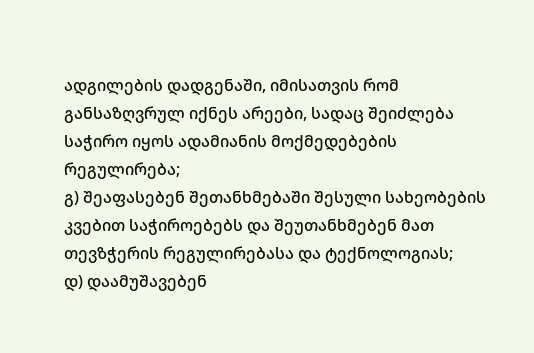ადგილების დადგენაში, იმისათვის რომ განსაზღვრულ იქნეს არეები, სადაც შეიძლება საჭირო იყოს ადამიანის მოქმედებების რეგულირება;
გ) შეაფასებენ შეთანხმებაში შესული სახეობების კვებით საჭიროებებს და შეუთანხმებენ მათ თევზჭერის რეგულირებასა და ტექნოლოგიას;
დ) დაამუშავებენ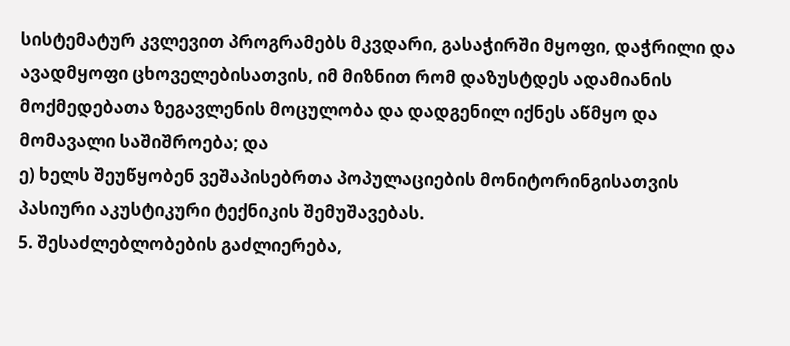სისტემატურ კვლევით პროგრამებს მკვდარი, გასაჭირში მყოფი, დაჭრილი და ავადმყოფი ცხოველებისათვის, იმ მიზნით რომ დაზუსტდეს ადამიანის მოქმედებათა ზეგავლენის მოცულობა და დადგენილ იქნეს აწმყო და მომავალი საშიშროება; და
ე) ხელს შეუწყობენ ვეშაპისებრთა პოპულაციების მონიტორინგისათვის პასიური აკუსტიკური ტექნიკის შემუშავებას.
5. შესაძლებლობების გაძლიერება,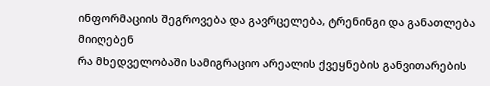ინფორმაციის შეგროვება და გავრცელება, ტრენინგი და განათლება
მიიღებენ
რა მხედველობაში სამიგრაციო არეალის ქვეყნების განვითარების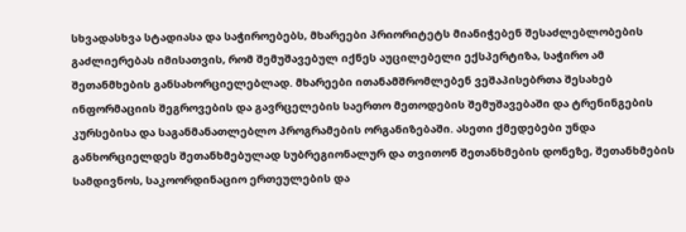სხვადასხვა სტადიასა და საჭიროებებს, მხარეები პრიორიტეტს მიანიჭებენ შესაძლებლობების გაძლიერებას იმისათვის, რომ შემუშავებულ იქნეს აუცილებელი ექსპერტიზა, საჭირო ამ შეთანმხების განსახორციელებლად. მხარეები ითანამშრომლებენ ვეშაპისებრთა შესახებ ინფორმაციის შეგროვების და გავრცელების საერთო მეთოდების შემუშავებაში და ტრენინგების კურსებისა და საგანმანათლებლო პროგრამების ორგანიზებაში. ასეთი ქმედებები უნდა განხორციელდეს შეთანხმებულად სუბრეგიონალურ და თვითონ შეთანხმების დონეზე, შეთანხმების სამდივნოს, საკოორდინაციო ერთეულების და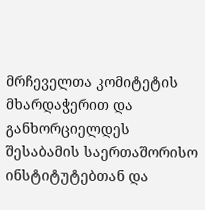მრჩეველთა კომიტეტის მხარდაჭერით და განხორციელდეს შესაბამის საერთაშორისო ინსტიტუტებთან და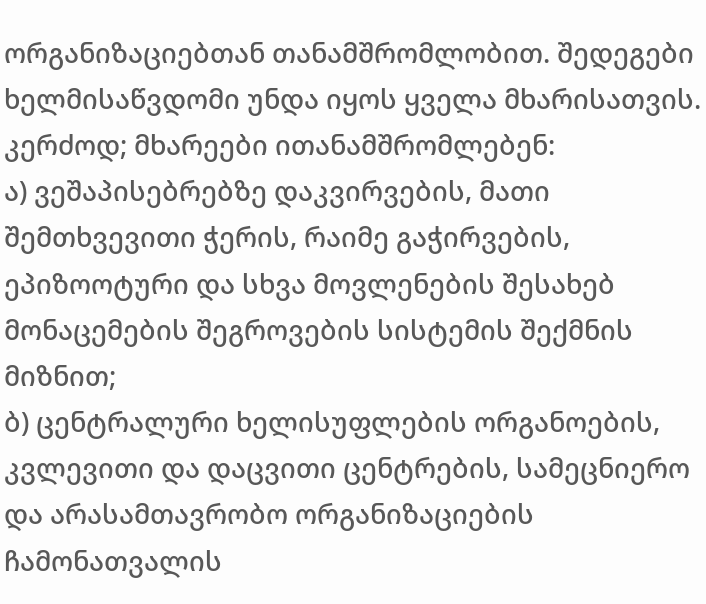ორგანიზაციებთან თანამშრომლობით. შედეგები ხელმისაწვდომი უნდა იყოს ყველა მხარისათვის. კერძოდ; მხარეები ითანამშრომლებენ:
ა) ვეშაპისებრებზე დაკვირვების, მათი შემთხვევითი ჭერის, რაიმე გაჭირვების, ეპიზოოტური და სხვა მოვლენების შესახებ მონაცემების შეგროვების სისტემის შექმნის მიზნით;
ბ) ცენტრალური ხელისუფლების ორგანოების, კვლევითი და დაცვითი ცენტრების, სამეცნიერო და არასამთავრობო ორგანიზაციების ჩამონათვალის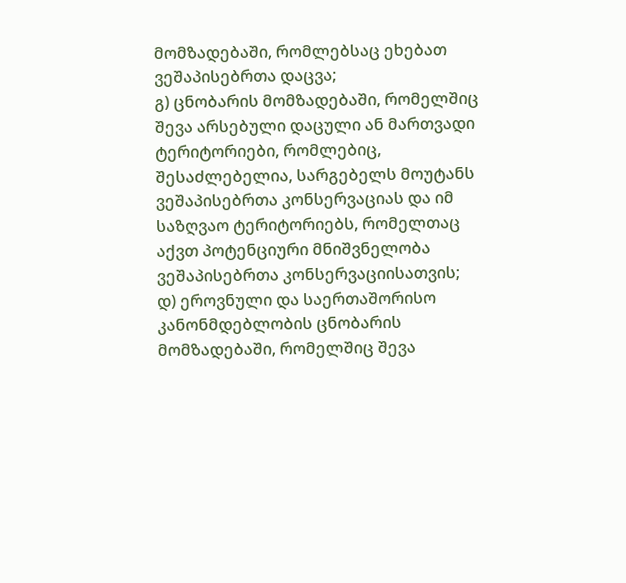მომზადებაში, რომლებსაც ეხებათ ვეშაპისებრთა დაცვა;
გ) ცნობარის მომზადებაში, რომელშიც შევა არსებული დაცული ან მართვადი ტერიტორიები, რომლებიც, შესაძლებელია, სარგებელს მოუტანს ვეშაპისებრთა კონსერვაციას და იმ საზღვაო ტერიტორიებს, რომელთაც აქვთ პოტენციური მნიშვნელობა ვეშაპისებრთა კონსერვაციისათვის;
დ) ეროვნული და საერთაშორისო კანონმდებლობის ცნობარის მომზადებაში, რომელშიც შევა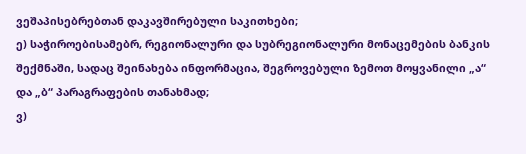ვეშაპისებრებთან დაკავშირებული საკითხები;
ე) საჭიროებისამებრ, რეგიონალური და სუბრეგიონალური მონაცემების ბანკის შექმნაში, სადაც შეინახება ინფორმაცია, შეგროვებული ზემოთ მოყვანილი „ა“ და „ბ“ პარაგრაფების თანახმად;
ვ)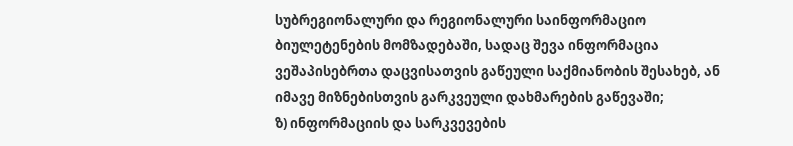სუბრეგიონალური და რეგიონალური საინფორმაციო ბიულეტენების მომზადებაში, სადაც შევა ინფორმაცია ვეშაპისებრთა დაცვისათვის გაწეული საქმიანობის შესახებ, ან იმავე მიზნებისთვის გარკვეული დახმარების გაწევაში;
ზ) ინფორმაციის და სარკვევების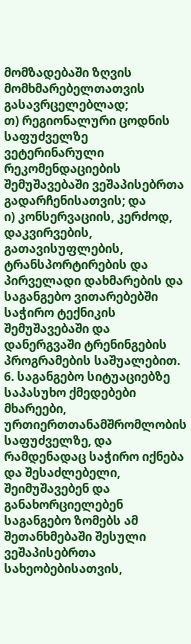მომზადებაში ზღვის მომხმარებელთათვის გასავრცელებლად;
თ) რეგიონალური ცოდნის საფუძველზე ვეტერინარული რეკომენდაციების შემუშავებაში ვეშაპისებრთა გადარჩენისათვის; და
ი) კონსერვაციის, კერძოდ, დაკვირვების, გათავისუფლების, ტრანსპორტირების და პირველადი დახმარების და საგანგებო ვითარებებში საჭირო ტექნიკის შემუშავებაში და დანერგვაში ტრენინგების პროგრამების საშუალებით.
6. საგანგებო სიტუაციებზე საპასუხო ქმედებები
მხარეები,
ურთიერთთანამშრომლობის საფუძველზე, და რამდენადაც საჭირო იქნება და შესაძლებელი, შეიმუშავებენ და განახორციელებენ საგანგებო ზომებს ამ შეთანხმებაში შესული ვეშაპისებრთა სახეობებისათვის,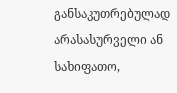განსაკუთრებულად არასასურველი ან სახიფათო,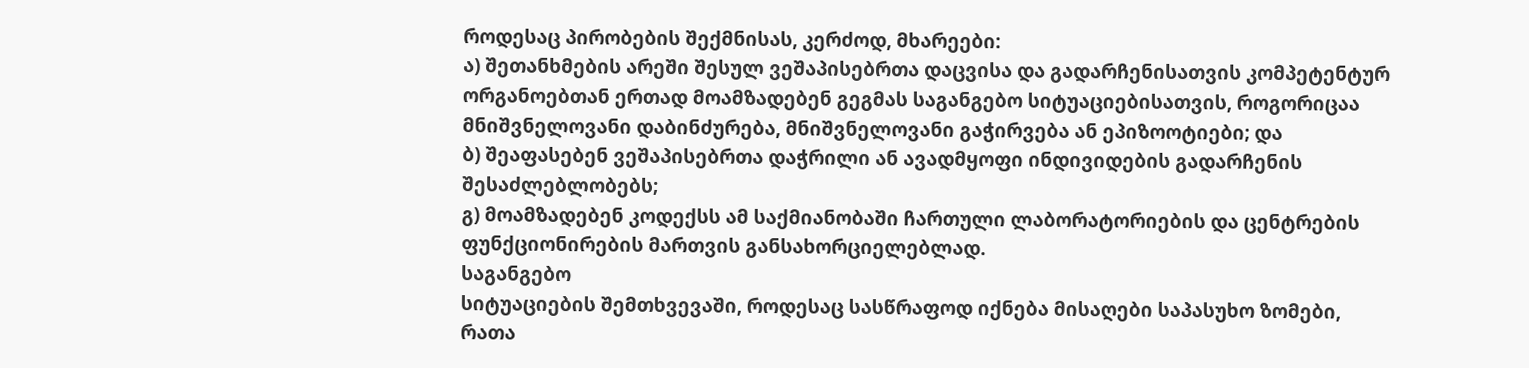როდესაც პირობების შექმნისას, კერძოდ, მხარეები:
ა) შეთანხმების არეში შესულ ვეშაპისებრთა დაცვისა და გადარჩენისათვის კომპეტენტურ ორგანოებთან ერთად მოამზადებენ გეგმას საგანგებო სიტუაციებისათვის, როგორიცაა მნიშვნელოვანი დაბინძურება, მნიშვნელოვანი გაჭირვება ან ეპიზოოტიები; და
ბ) შეაფასებენ ვეშაპისებრთა დაჭრილი ან ავადმყოფი ინდივიდების გადარჩენის შესაძლებლობებს;
გ) მოამზადებენ კოდექსს ამ საქმიანობაში ჩართული ლაბორატორიების და ცენტრების ფუნქციონირების მართვის განსახორციელებლად.
საგანგებო
სიტუაციების შემთხვევაში, როდესაც სასწრაფოდ იქნება მისაღები საპასუხო ზომები, რათა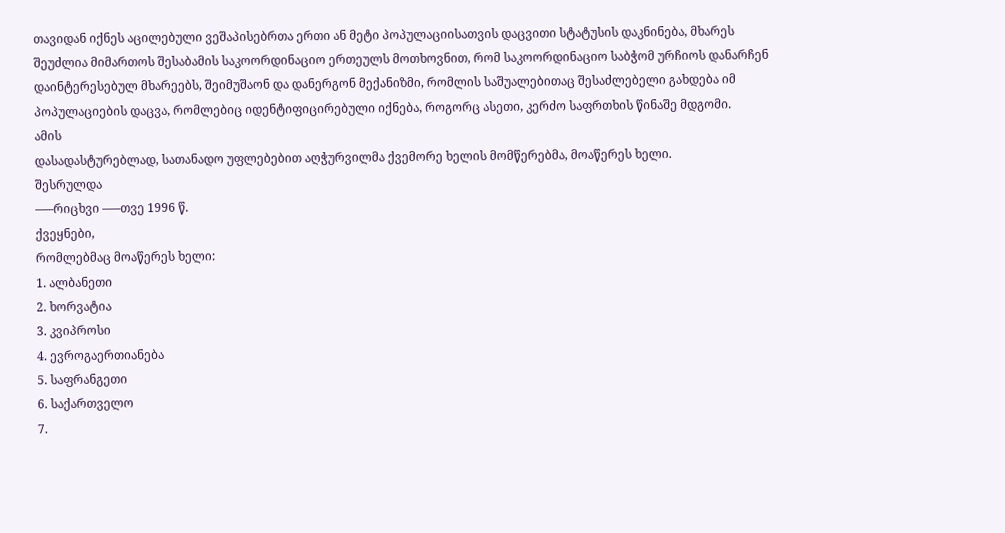თავიდან იქნეს აცილებული ვეშაპისებრთა ერთი ან მეტი პოპულაციისათვის დაცვითი სტატუსის დაკნინება, მხარეს შეუძლია მიმართოს შესაბამის საკოორდინაციო ერთეულს მოთხოვნით, რომ საკოორდინაციო საბჭომ ურჩიოს დანარჩენ დაინტერესებულ მხარეებს, შეიმუშაონ და დანერგონ მექანიზმი, რომლის საშუალებითაც შესაძლებელი გახდება იმ პოპულაციების დაცვა, რომლებიც იდენტიფიცირებული იქნება, როგორც ასეთი, კერძო საფრთხის წინაშე მდგომი.
ამის
დასადასტურებლად, სათანადო უფლებებით აღჭურვილმა ქვემორე ხელის მომწერებმა, მოაწერეს ხელი.
შესრულდა
–––რიცხვი –––თვე 1996 წ.
ქვეყნები,
რომლებმაც მოაწერეს ხელი:
1. ალბანეთი
2. ხორვატია
3. კვიპროსი
4. ევროგაერთიანება
5. საფრანგეთი
6. საქართველო
7.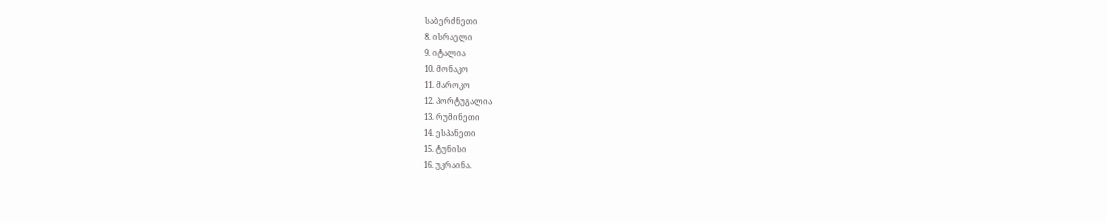საბერძნეთი
8. ისრაელი
9. იტალია
10. მონაკო
11. მაროკო
12. პორტუგალია
13. რუმინეთი
14. ესპანეთი
15. ტუნისი
16. უკრაინა.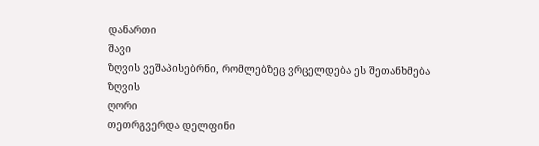დანართი
შავი
ზღვის ვეშაპისებრნი, რომლებზეც ვრცელდება ეს შეთანხმება
ზღვის
ღორი
თეთრგვერდა დელფინი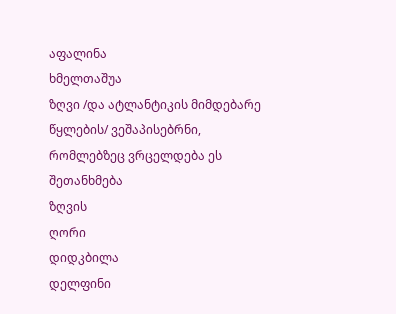აფალინა
ხმელთაშუა
ზღვი /და ატლანტიკის მიმდებარე წყლების/ ვეშაპისებრნი, რომლებზეც ვრცელდება ეს შეთანხმება
ზღვის
ღორი
დიდკბილა
დელფინი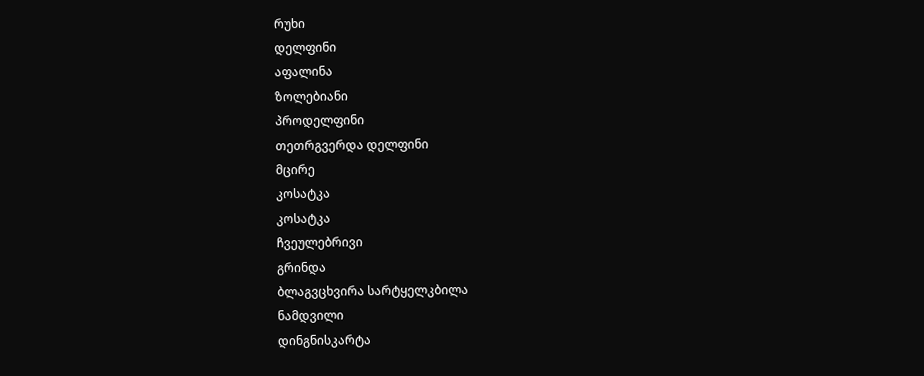რუხი
დელფინი
აფალინა
ზოლებიანი
პროდელფინი
თეთრგვერდა დელფინი
მცირე
კოსატკა
კოსატკა
ჩვეულებრივი
გრინდა
ბლაგვცხვირა სარტყელკბილა
ნამდვილი
დინგნისკარტა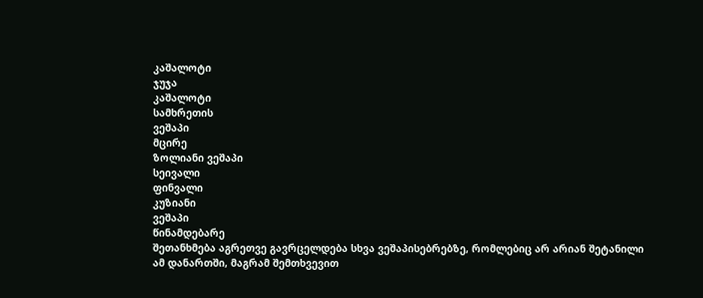კაშალოტი
ჯუჯა
კაშალოტი
სამხრეთის
ვეშაპი
მცირე
ზოლიანი ვეშაპი
სეივალი
ფინვალი
კუზიანი
ვეშაპი
წინამდებარე
შეთანხმება აგრეთვე გავრცელდება სხვა ვეშაპისებრებზე, რომლებიც არ არიან შეტანილი ამ დანართში, მაგრამ შემთხვევით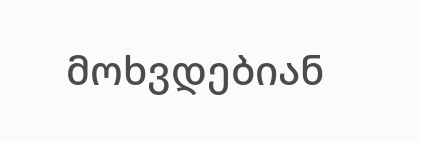მოხვდებიან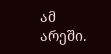ამ არეში.